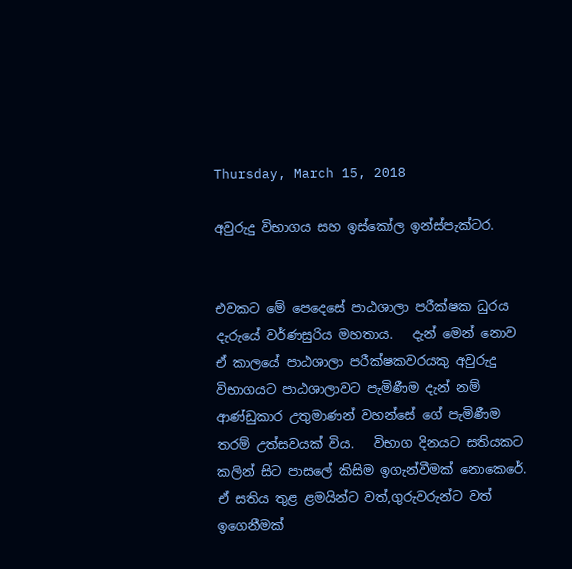Thursday, March 15, 2018

අවුරුදු විභාගය සහ ඉස්කෝල ඉන්ස්පැක්ටර.


එවකට මේ පෙදෙසේ පාඨශාලා පරීක්ෂක ධුරය දැරුයේ වර්ණසුරිය මහතාය.   දැන් මෙන් නොව ඒ කාලයේ පාඨශාලා පරීක්ෂකවරයකු අවුරුදු විභාගයට පාඨශාලාවට පැමිණීම දැන් නම් ආණ්ඩුකාර උතුමාණන් වහන්සේ ගේ පැමිණීම තරම් උත්සවයක් විය.   විභාග දිනයට සතියකට කලින් සිට පාසලේ කිසිම ඉගැන්වීමක් නොකෙරේ.   ඒ සතිය තුළ ළමයින්ට වත්,ගුරුවරුන්ට වත් ඉගෙනීමක්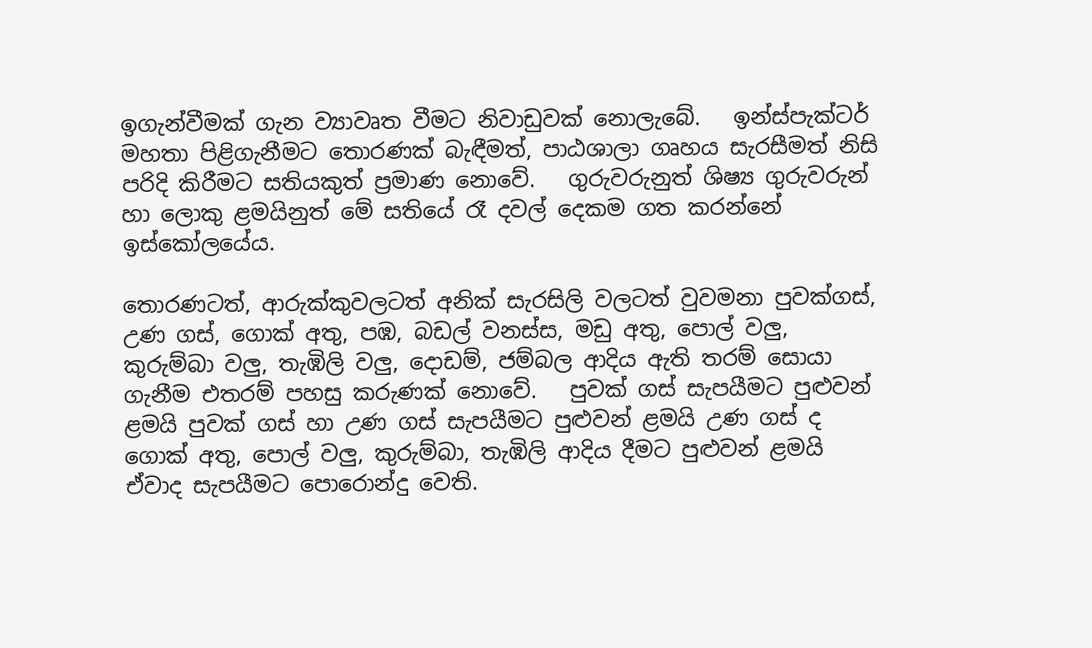ඉගැන්වීමක් ගැන ව්‍යාවෘත වීමට නිවාඩුවක් නොලැබේ.   ඉන්ස්පැක්ටර් මහතා පිළිගැනීමට තොරණක් බැඳීමත්, පාඨශාලා ගෘහය සැරසීමත් නිසි පරිදි කිරීමට සතියකුත් ප්‍රමාණ නොවේ.   ගුරුවරුනුත් ශිෂ්‍ය ගුරුවරුන් හා ලොකු ළමයිනුත් මේ සතියේ රෑ දවල් දෙකම ගත කරන්නේ ඉස්කෝලයේය.

තොරණටත්, ආරුක්කුවලටත් අනික් සැරසිලි වලටත් වුවමනා පුවක්ගස්, උණ ගස්, ගොක් අතු, පඹ, බඩල් වනස්ස, මඩු අතු, පොල් වලු, කුරුම්බා වලු, තැඹිලි වලු, දොඩම්, ජම්බල ආදිය ඇති තරම් සොයා ගැනීම එතරම් පහසු කරුණක් නොවේ.   පුවක් ගස් සැපයීමට පුළුවන් ළමයි පුවක් ගස් හා උණ ගස් සැපයීමට පුළුවන් ළමයි උණ ගස් ද ගොක් අතු, පොල් වලු, කුරුම්බා, තැඹිලි ආදිය දීමට පුළුවන් ළමයි ඒවාද සැපයීමට පොරොන්දු වෙති.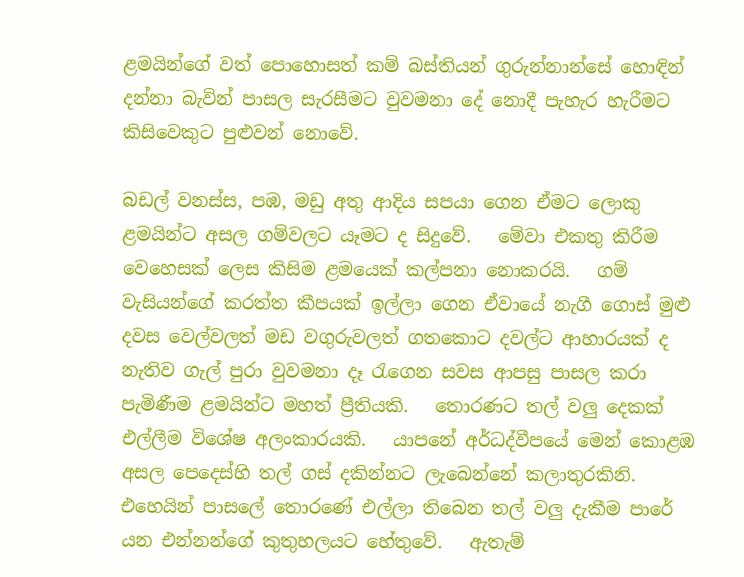ළමයින්ගේ වත් පොහොසත් කම් බස්තියන් ගුරුන්නාන්සේ හොඳින් දන්නා බැවින් පාසල සැරසීමට වුවමනා දේ නොදී පැහැර හැරීමට කිසිවෙකුට පුළුවන් නොවේ.

බඩල් වනස්ස, පඹ, මඩු අතු ආදිය සපයා ගෙන ඒමට ලොකු ළමයින්ට අසල ගම්වලට යෑමට ද සිදුවේ.   මේවා එකතු කිරීම වෙහෙසක් ලෙස කිසිම ළමයෙක් කල්පනා නොකරයි.   ගම් වැසියන්ගේ කරත්ත කීපයක් ඉල්ලා ගෙන ඒවායේ නැගී ගොස් මුළු දවස වෙල්වලත් මඩ වගුරුවලත් ගතකොට දවල්ට ආහාරයක් ද නැතිව ගැල් පුරා වුවමනා දෑ රැගෙන සවස ආපසු පාසල කරා පැමිණීම ළමයින්ට මහත් ප්‍රීතියකි.   තොරණට තල් වලු දෙකක් එල්ලීම විශේෂ අලංකාරයකි.   යාපනේ අර්ධද්වීපයේ මෙන් කොළඹ අසල පෙදෙස්හි තල් ගස් දකින්නට ලැබෙන්නේ කලාතුරකිනි.   එහෙයින් පාසලේ තොරණේ එල්ලා තිබෙන තල් වලු දැකීම පාරේ යන එන්නන්ගේ කුතුහලයට හේතුවේ.   ඇතැම්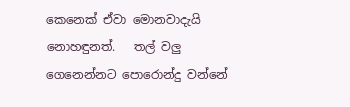කෙනෙක් ඒවා මොනවාදැයි නොහඳුනත්.   තල් වලු ගෙනෙන්නට පොරොන්දු වන්නේ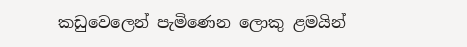කඩුවෙලෙන් පැමිණෙන ලොකු ළමයින්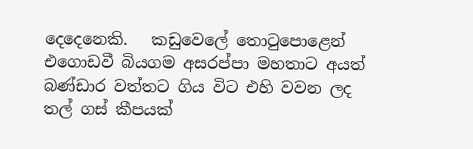දෙදෙනෙකි.   කඩුවෙලේ තොටුපොළෙන් එගොඩවී බියගම අසරප්පා මහතාට අයත් බණ්ඩාර වත්තට ගිය විට එහි වවන ලද තල් ගස් කීපයක්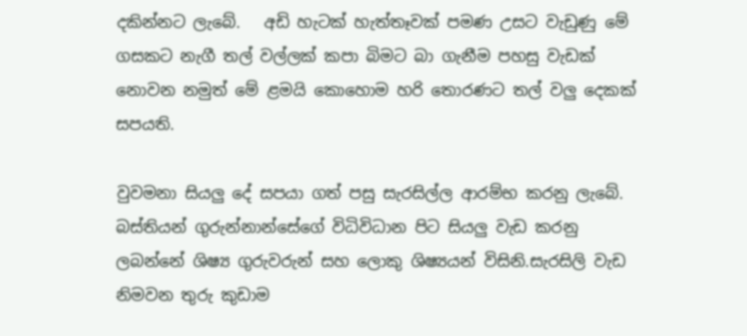දකින්නට ලැබේ.   අඩි හැටක් හැත්තෑවක් පමණ උසට වැඩුණු මේ ගසකට නැගී තල් වල්ලක් කපා බිමට බා ගැනීම පහසු වැඩක් නොවන නමුත් මේ ළමයි කොහොම හරි තොරණට තල් වලු දෙකක් සපයති.

වුවමනා සියලු දේ සපයා ගත් පසු සැරසිල්ල ආරම්භ කරනු ලැබේ.   බස්තියන් ගුරුන්නාන්සේගේ විධිවිධාන පිට සියලු වැඩ කරනු ලබන්නේ ශිෂ්‍ය ගුරුවරුන් සහ ලොකු ශිෂ්‍යයන් විසිනි.සැරසිලි වැඩ නිමවන තුරු කුඩාම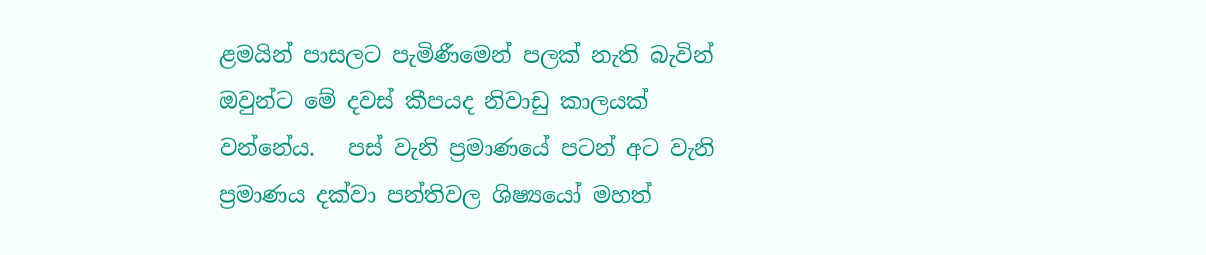ළමයින් පාසලට පැමිණීමෙන් පලක් නැති බැවින් ඔවුන්ට මේ දවස් කීපයද නිවාඩු කාලයක් වන්නේය.   පස් වැනි ප්‍රමාණයේ පටන් අට වැනි ප්‍රමාණය දක්වා පන්තිවල ශිෂ්‍යයෝ මහත්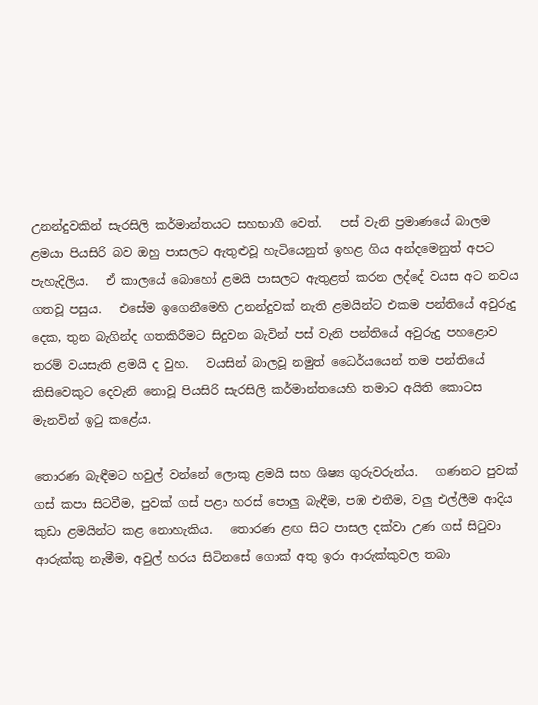උනන්දුවකින් සැරසිලි කර්මාන්තයට සහභාගී වෙත්.   පස් වැනි ප්‍රමාණයේ බාලම ළමයා පියසිරි බව ඔහු පාසලට ඇතුළුවූ හැටියෙනුත් ඉහළ ගිය අන්දමෙනුත් අපට පැහැදිලිය.   ඒ කාලයේ බොහෝ ළමයි පාසලට ඇතුළත් කරන ලද්දේ වයස අට නවය ගතවූ පසුය.   එසේම ඉගෙනීමෙහි උනන්දුවක් නැති ළමයින්ට එකම පන්තියේ අවුරුදු දෙක, තුන බැගින්ද ගතකිරීමට සිදුවන බැවින් පස් වැනි පන්තියේ අවුරුදු පහළොව තරම් වයසැති ළමයි ද වුහ.   වයසින් බාලවූ නමුත් ධෛර්යයෙන් තම පන්තියේ කිසිවෙකුට දෙවැනි නොවූ පියසිරි සැරසිලි කර්මාන්තයෙහි තමාට අයිති කොටස මැනවින් ඉටු කළේය.

තොරණ බැඳීමට හවුල් වන්නේ ලොකු ළමයි සහ ශිෂ්‍ය ගුරුවරුන්ය.   ගණනට පුවක් ගස් කපා සිටවීම, පුවක් ගස් පළා හරස් පොලු බැඳීම, පඹ එතීම, වලු එල්ලීම ආදිය කුඩා ළමයින්ට කළ නොහැකිය.   තොරණ ළඟ සිට පාසල දක්වා උණ ගස් සිටුවා ආරුක්කු නැමීම, අවුල් හරය සිටිනසේ ගොක් අතු ඉරා ආරුක්කුවල තබා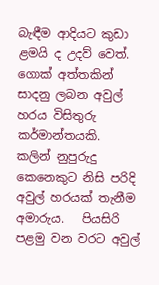බැඳීම ආදියට කුඩා ළමයි ද උදව් වෙත්.   ගොක් අත්තකින් සාදනු ලබන අවුල් හරය විසිතුරු කර්මාන්තයකි.   කලින් නුපුරුදු කෙනෙකුට නිසි පරිදි අවුල් හරයක් තැනීම අමාරුය.   පියසිරි පළමු වන වරට අවුල්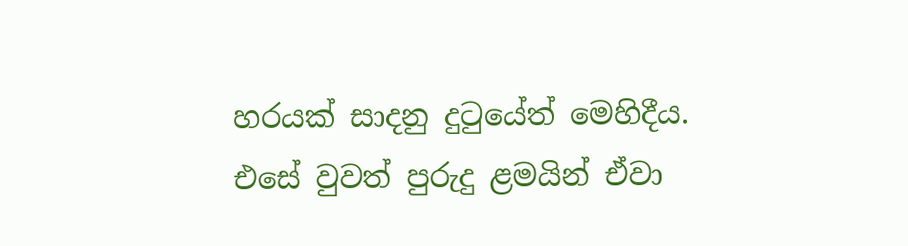හරයක් සාදනු දුටුයේත් මෙහිදීය.   එසේ වුවත් පුරුදු ළමයින් ඒවා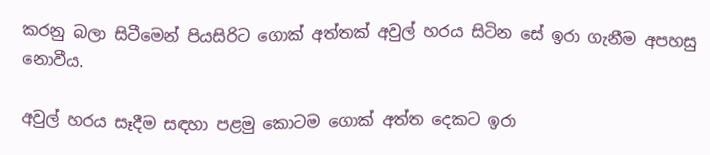කරනු බලා සිටීමෙන් පියසිරිට ගොක් අත්තක් අවුල් හරය සිටින සේ ඉරා ගැනීම අපහසු නොවීය.

අවුල් හරය සෑදීම සඳහා පළමු කොටම ගොක් අත්ත දෙකට ඉරා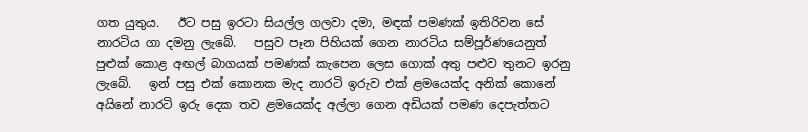ගත යුතුය.   ඊට පසු ඉරටා සියල්ල ගලවා දමා, මඳක් පමණක් ඉතිරිවන සේ නාරටිය ගා දමනු ලැබේ.   පසුව පෑන පිහියක් ගෙන නාරටිය සම්පූර්ණයෙනුත් පුළුක් කොළ අඟල් බාගයක් පමණක් කැපෙන ලෙස ගොක් අතු පළුව තුනට ඉරනු ලැබේ.   ඉන් පසු එක් කොනක මැද නාරටි ඉරුව එක් ළමයෙක්ද අනික් කොනේ අයිනේ නාරටි ඉරු දෙක තව ළමයෙක්ද අල්ලා ගෙන අඩියක් පමණ දෙපැත්තට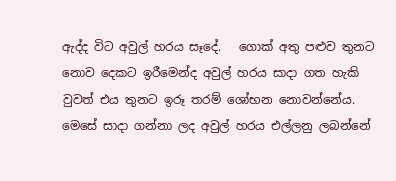ඇද්ද විට අවුල් හරය සෑදේ.   ගොක් අතු පළුව තුනට නොව දෙකට ඉරීමෙන්ද අවුල් හරය සාදා ගත හැකි වුවත් එය තුනට ඉරූ තරම් ශෝභන නොවන්නේය.   මෙසේ සාදා ගන්නා ලද අවුල් හරය එල්ලනු ලබන්නේ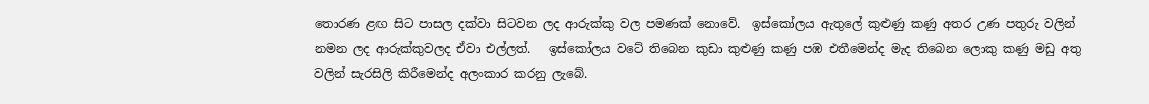තොරණ ළඟ සිට පාසල දක්වා සිටවන ලද ආරුක්කු වල පමණක් නොවේ.  ඉස්කෝලය ඇතුලේ කුළුණු කණු අතර උණ පතුරු වලින් නමන ලද ආරුක්කුවලද ඒවා එල්ලත්.   ඉස්කෝලය වටේ තිබෙන කුඩා කුළුණු කණු පඹ එතීමෙන්ද මැද තිබෙන ලොකු කණු මඩු අතු වලින් සැරසිලි කිරීමෙන්ද අලංකාර කරනු ලැබේ.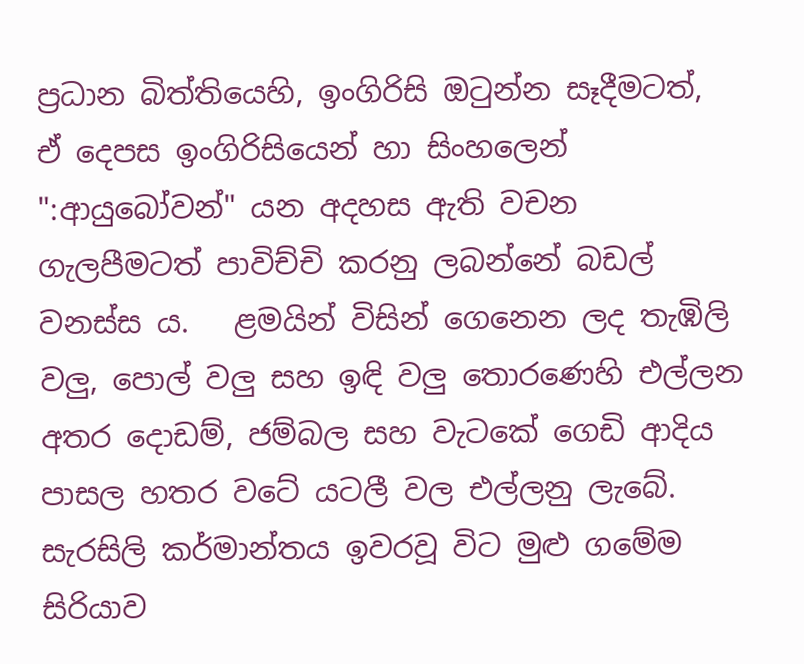ප්‍රධාන බිත්තියෙහි, ඉංගිරිසි ඔටුන්න සෑදීමටත්, ඒ දෙපස ඉංගිරිසියෙන් හා සිංහලෙන් ":ආයුබෝවන්" යන අදහස ඇති වචන ගැලපීමටත් පාවිච්චි කරනු ලබන්නේ බඩල් වනස්ස ය.   ළමයින් විසින් ගෙනෙන ලද තැඹිලි වලු, පොල් වලු සහ ඉඳි වලු තොරණෙහි එල්ලන අතර දොඩම්, ජම්බල සහ වැටකේ ගෙඩි ආදිය පාසල හතර වටේ යටලී වල එල්ලනු ලැබේ.   සැරසිලි කර්මාන්තය ඉවරවූ විට මුළු ගමේම සිරියාව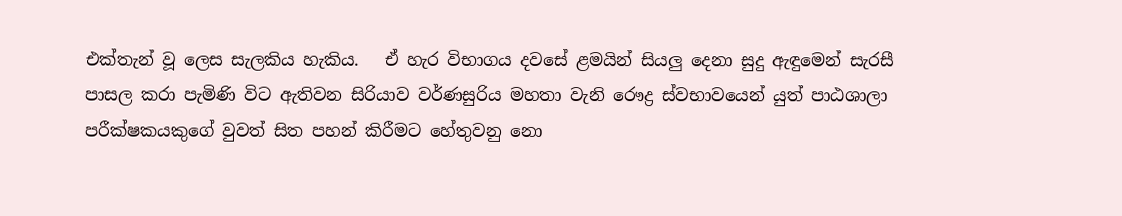එක්තැන් වූ ලෙස සැලකිය හැකිය.   ඒ හැර විභාගය දවසේ ළමයින් සියලු දෙනා සුදු ඇඳුමෙන් සැරසී පාසල කරා පැමිණි විට ඇතිවන සිරියාව වර්ණසුරිය මහතා වැනි රෞද්‍ර ස්වභාවයෙන් යුත් පාඨශාලා පරීක්ෂකයකුගේ වුවත් සිත පහන් කිරීමට හේතුවනු නො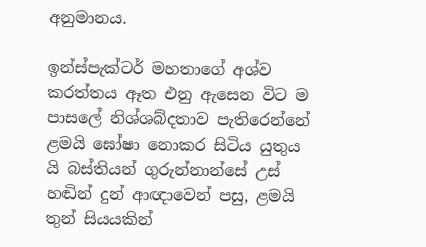අනුමානය.

ඉන්ස්පැක්ටර් මහතාගේ අශ්ව කරත්තය ඈත එනු ඇසෙන විට ම පාසලේ නිශ්ශබ්දතාව පැතිරෙන්නේ ළමයි ඝෝෂා නොකර සිටිය යුතුය යි බස්තියන් ගුරුන්නාන්සේ උස් හඬින් දුන් ආඥාවෙන් පසු, ළමයි තුන් සියයකින්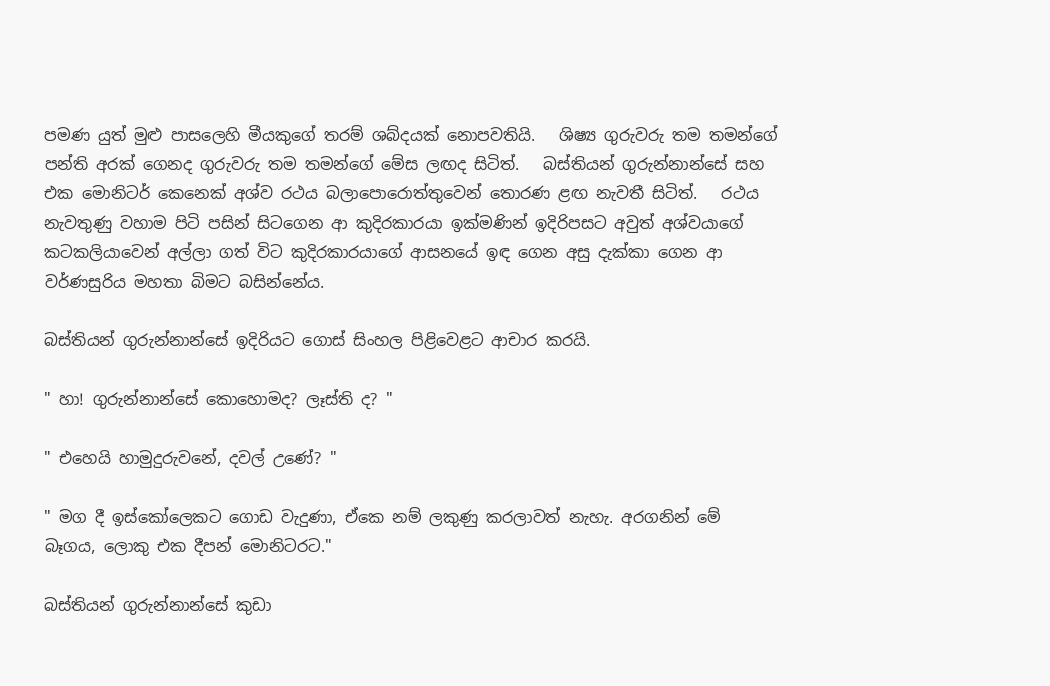පමණ යුත් මුළු පාසලෙහි මීයකුගේ තරම් ශබ්දයක් නොපවතියි.   ශිෂ්‍ය ගුරුවරු තම තමන්ගේ පන්ති අරක් ගෙනද ගුරුවරු තම තමන්ගේ මේස ලඟද සිටිත්.   බස්තියන් ගුරුන්නාන්සේ සහ එක මොනිටර් කෙනෙක් අශ්ව රථය බලාපොරොත්තුවෙන් තොරණ ළඟ නැවතී සිටිත්.   රථය නැවතුණු වහාම පිටි පසින් සිටගෙන ආ කුදිරකාරයා ඉක්මණින් ඉදිරිපසට අවුත් අශ්වයාගේ කටකලියාවෙන් අල්ලා ගත් විට කුදිරකාරයාගේ ආසනයේ ඉඳ ගෙන අසු දැක්කා ගෙන ආ වර්ණසුරිය මහතා බිමට බසින්නේය.

බස්තියන් ගුරුන්නාන්සේ ඉදිරියට ගොස් සිංහල පිළිවෙළට ආචාර කරයි.

" හා! ගුරුන්නාන්සේ කොහොමද? ලෑස්ති ද? "

" එහෙයි හාමුදුරුවනේ, දවල් උණේ? "

" මග දී ඉස්කෝලෙකට ගොඩ වැදුණා, ඒකෙ නම් ලකුණු කරලාවත් නැහැ. අරගනින් මේ බෑගය, ලොකු එක දීපන් මොනිටරට."

බස්තියන් ගුරුන්නාන්සේ කුඩා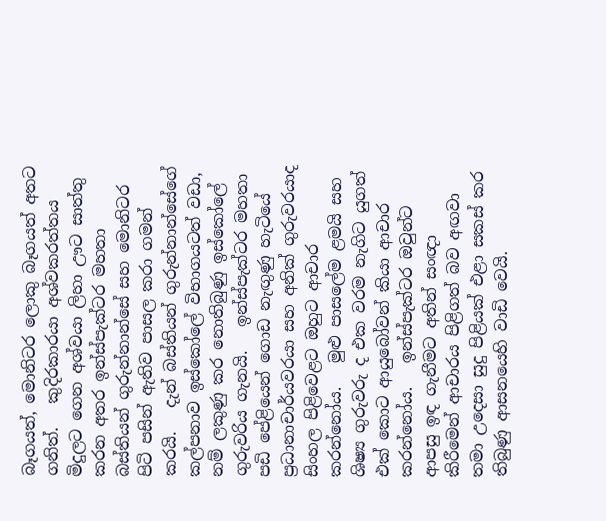බෑගයත්, මොනිටර ලොකු බෑගයත් අතට ගනිත්.   කුදිරකාරයා අශ්වකරත්තය මිදුලට ගෙන අශ්වයා ලිහා ඌට සාත්තු කරන අතර ඉන්ස්පැක්ටර මහතා බස්තියන් ගුරුන්නාන්සේ සහ මොනිටර පිටි පසින් ඇතිව පාසල කරා ගමන් කරයි.   දැන් බස්තියන් ගුරුන්නාන්සේගේ කල්පනාව ඉස්කෝලේ විභාගයටත් වඩා, නම් ලකුණු කර නොතිබුණු ඉස්කෝලේ ගුරුවරිය ගැනයි.   ඉන්ස්පැක්ටර මහතා පඩි පේළියෙන් ගොඩ නැඟුණු හැටියේ ප්‍රධානාචාර්යවරයා සහ අනික් ගුරුවරයාද සිංහල පිළිවෙළට ඔහුට ආචාර කරන්නෝය.   මුළු පාසලේම ළමයි සහ ශිෂ්‍ය ගුරුවරු ද එක වරම නැගිට යුගත් එක් කොට ආයුබෝවන් කියා ආචාර කරන්නෝය.   ඉන්ස්පැක්ටර ඔවුන්ට ආපසු ඉඳ ගැනීමට අතින් සංඥා කිරීමෙන් ආචාරය පිළිගත් බව අඟවා තමා උදෙසා සුදු පිළියක් එළා සකස් කර තිබුණු ආසනයෙහි වාඩි වෙයි.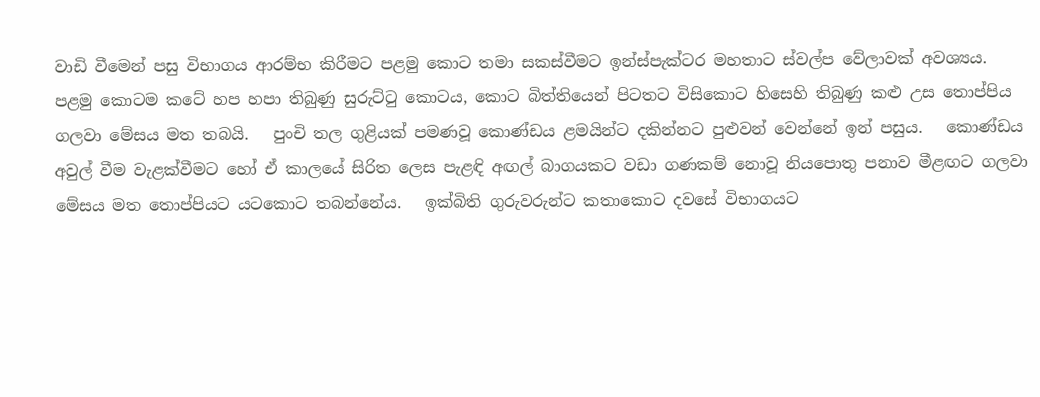වාඩි වීමෙන් පසු විභාගය ආරම්භ කිරීමට පළමු කොට තමා සකස්වීමට ඉන්ස්පැක්ටර මහතාට ස්වල්ප වේලාවක් අවශ්‍යය.   පළමු කොටම කටේ හප හපා තිබුණු සුරුට්ටු කොටය, කොට බිත්තියෙන් පිටතට විසිකොට හිසෙහි තිබුණු කළු උස තොප්පිය ගලවා මේසය මත තබයි.   පුංචි තල ගුළියක් පමණවූ කොණ්ඩය ළමයින්ට දකින්නට පුළුවන් වෙන්නේ ඉන් පසුය.   කොණ්ඩය අවුල් වීම වැළක්වීමට හෝ ඒ කාලයේ සිරිත ලෙස පැළඳි අඟල් බාගයකට වඩා ගණකම් නොවූ නියපොතු පනාව මීළඟට ගලවා මේසය මත තොප්පියට යටකොට තබන්නේය.   ඉක්බිති ගුරුවරුන්ට කතාකොට දවසේ විභාගයට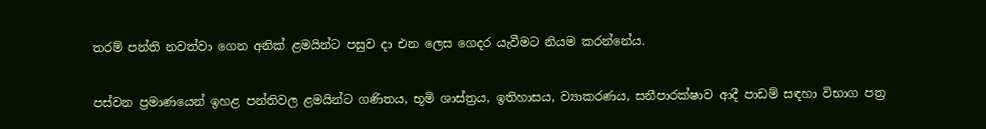තරම් පන්ති නවත්වා ගෙන අනික් ළමයින්ට පසුව දා එන ලෙස ගෙදර යැවීමට නියම කරන්නේය.

පස්වන ප්‍රමාණයෙන් ඉහළ පන්තිවල ළමයින්ට ගණිතය, භූමි ශාස්ත්‍රය, ඉතිහාසය, ව්‍යාකරණය, සනීපාරක්ෂාව ආදී පාඩම් සඳහා විභාග පත්‍ර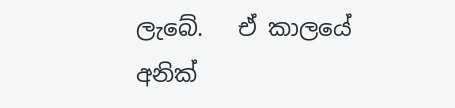ලැබේ.   ඒ කාලයේ අනික්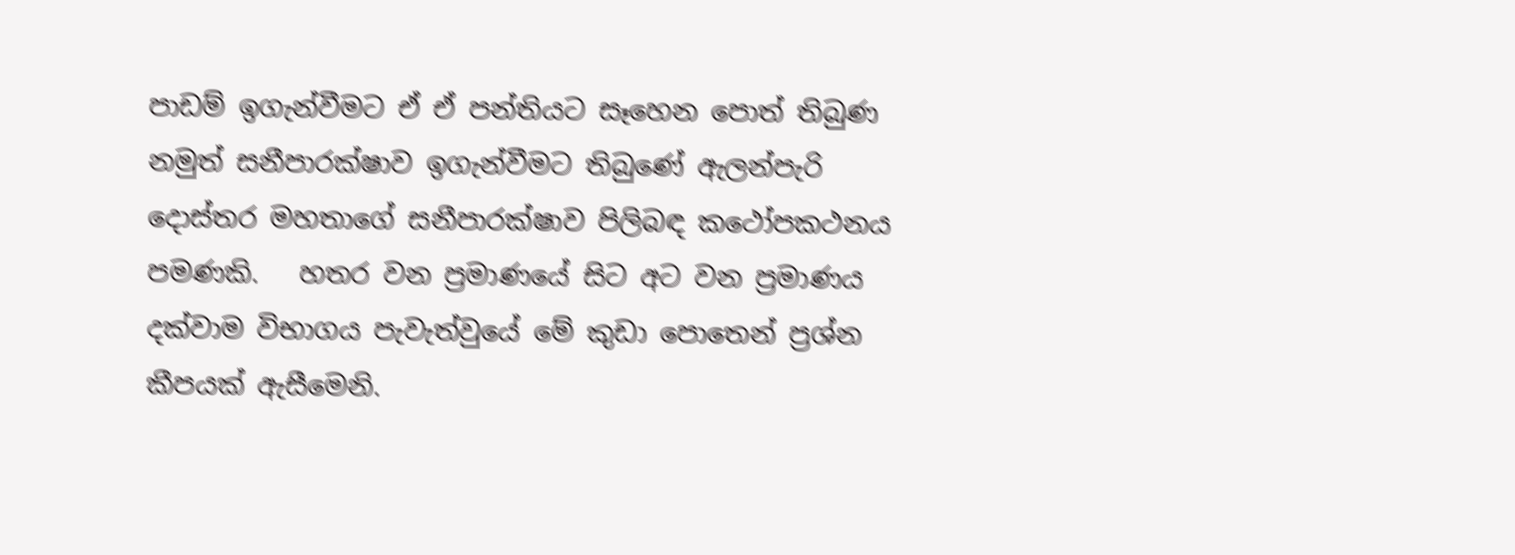පාඩම් ඉගැන්වීමට ඒ ඒ පන්තියට සෑහෙන පොත් තිබුණ නමුත් සනීපාරක්ෂාව ඉගැන්වීමට තිබුණේ ඇලන්පැරි දොස්තර මහතාගේ සනීපාරක්ෂාව පිලිබඳ කථෝපකථනය පමණකි.   හතර වන ප්‍රමාණයේ සිට අට වන ප්‍රමාණය දක්වාම විභාගය පැවැත්වුයේ මේ කුඩා පොතෙන් ප්‍රශ්න කීපයක් ඇසීමෙනි.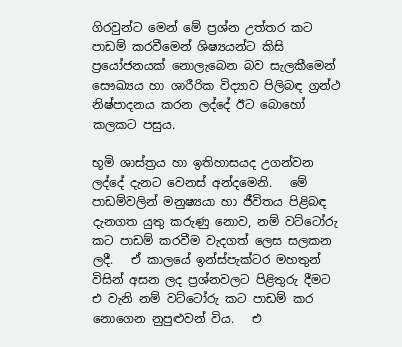ගිරවුන්ට මෙන් මේ ප්‍රශ්න උත්තර කට පාඩම් කරවීමෙන් ශිෂ්‍යයන්ට කිසි ප්‍රයෝජනයක් නොලැබෙන බව සැලකීමෙන් සෞඛ්‍යය හා ශාරීරික විද්‍යාව පිලිබඳ ග්‍රන්ථ නිෂ්පාදනය කරන ලද්දේ ඊට බොහෝ කලකට පසුය.

භූමි ශාස්ත්‍රය හා ඉතිහාසයද උගන්වන ලද්දේ දැනට වෙනස් අන්දමෙනි.   මේ පාඩම්වලින් මනුෂ්‍යයා හා ජීවිතය පිළිබඳ දැනගත යුතු කරුණු නොව, නම් වට්ටෝරු කට පාඩම් කරවීම වැදගත් ලෙස සලකන ලදී.   ඒ කාලයේ ඉන්ස්පැක්ටර මහතුන් විසින් අසන ලද ප්‍රශ්නවලට පිළිතුරු දීමට එ වැනි නම් වට්ටෝරු කට පාඩම් කර නොගෙන නුපුළුවන් විය.   එ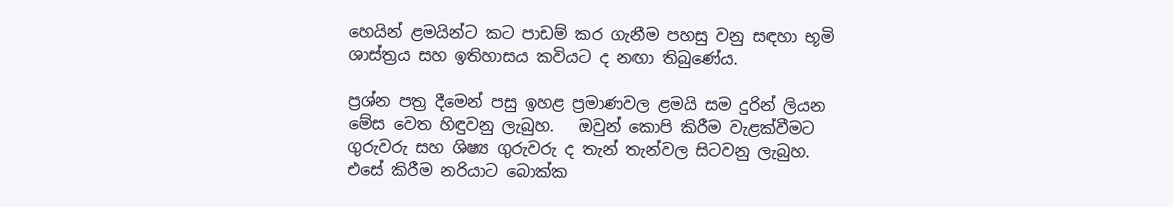හෙයින් ළමයින්ට කට පාඩම් කර ගැනීම පහසු වනු සඳහා භූමි ශාස්ත්‍රය සහ ඉතිහාසය කවියට ද නඟා තිබුණේය.

ප්‍රශ්න පත්‍ර දීමෙන් පසු ඉහළ ප්‍රමාණවල ළමයි සම දුරින් ලියන මේස වෙත හිඳුවනු ලැබුහ.   ඔවුන් කොපි කිරීම වැළක්වීමට ගුරුවරු සහ ශිෂ්‍ය ගුරුවරු ද තැන් තැන්වල සිටවනු ලැබුහ.   එසේ කිරීම නරියාට බොක්ක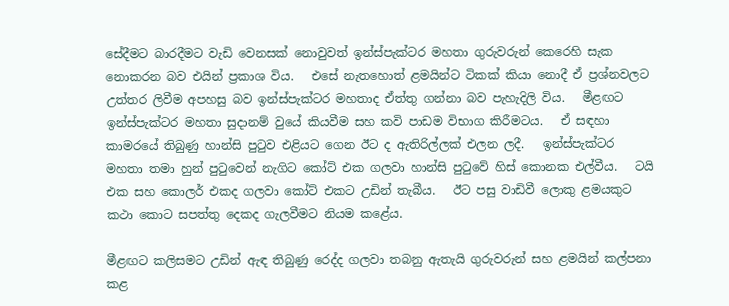සේදීමට බාරදීමට වැඩි වෙනසක් නොවුවත් ඉන්ස්පැක්ටර මහතා ගුරුවරුන් කෙරෙහි සැක නොකරන බව එයින් ප්‍රකාශ විය.   එසේ නැතහොත් ළමයින්ට ටිකක් කියා නොදී ඒ ප්‍රශ්නවලට උත්තර ලිවීම අපහසු බව ඉන්ස්පැක්ටර මහතාද ඒත්තු ගන්නා බව පැහැදිලි විය.   මීළඟට ඉන්ස්පැක්ටර මහතා සුදානම් වුයේ කියවීම සහ කවි පාඩම විභාග කිරීමටය.   ඒ සඳහා කාමරයේ තිබුණු හාන්සි පුටුව එළියට ගෙන ඊට ද ඇතිරිල්ලක් එලන ලදී.   ඉන්ස්පැක්ටර මහතා තමා හුන් පුටුවෙන් නැගිට කෝට් එක ගලවා හාන්සි පුටුවේ හිස් කොනක එල්වීය.   ටයි එක සහ කොලර් එකද ගලවා කෝට් එකට උඩින් තැබීය.   ඊට පසු වාඩිවී ලොකු ළමයකුට කථා කොට සපත්තු දෙකද ගැලවීමට නියම කළේය.

මීළඟට කලිසමට උඩින් ඇඳ තිබුණු රෙද්ද ගලවා තබනු ඇතැයි ගුරුවරුන් සහ ළමයින් කල්පනා කළ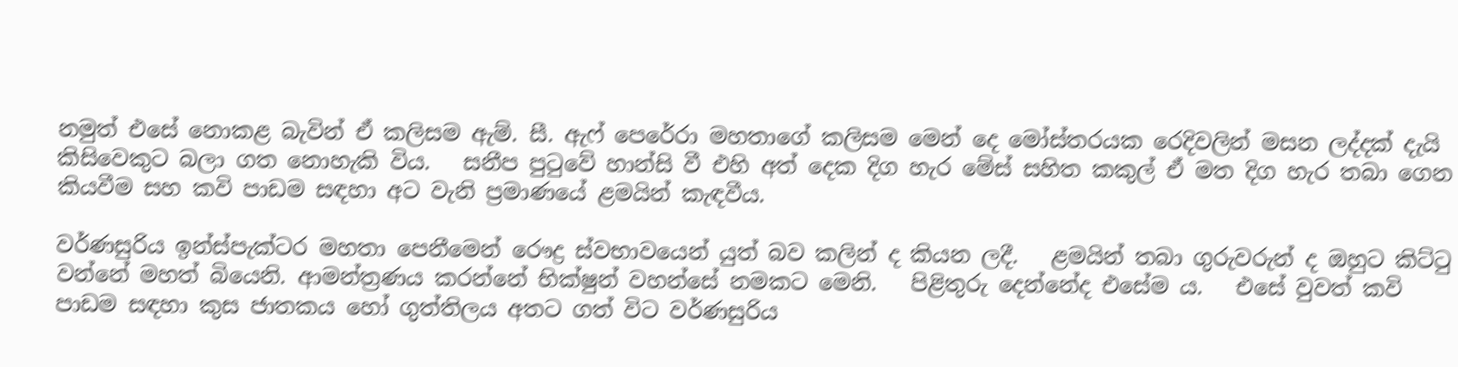නමුත් එසේ නොකළ බැවින් ඒ කලිසම ඇම්. සී. ඇෆ් පෙරේරා මහතාගේ කලිසම මෙන් දෙ මෝස්තරයක රෙදිවලින් මසන ලද්දක් දැයි කිසිවෙකුට බලා ගත නොහැකි විය.   සනීප පුටුවේ හාන්සි වී එහි අත් දෙක දිග හැර මේස් සහිත කකුල් ඒ මත දිග හැර තබා ගෙන කියවීම සහ කවි පාඩම සඳහා අට වැනි ප්‍රමාණයේ ළමයින් කැඳවීය.

වර්ණසුරිය ඉන්ස්පැක්ටර මහතා පෙනීමෙන් රෞද්‍ර ස්වභාවයෙන් යුත් බව කලින් ද කියන ලදී.   ළමයින් තබා ගුරුවරුන් ද ඔහුට කිට්ටු වන්නේ මහත් බියෙනි. ආමන්ත්‍රණය කරන්නේ භික්ෂුන් වහන්සේ නමකට මෙනි.   පිළිතුරු දෙන්නේද එසේම ය.   එසේ වුවත් කවි පාඩම සඳහා කුස ජාතකය හෝ ගුත්තිලය අතට ගත් විට වර්ණසුරිය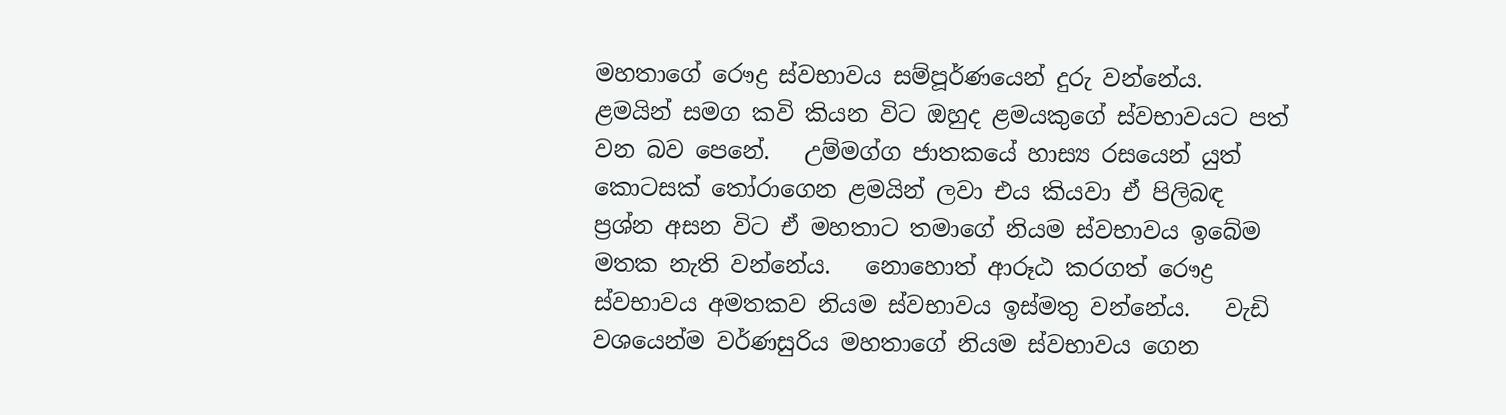මහතාගේ රෞද්‍ර ස්වභාවය සම්පූර්ණයෙන් දුරු වන්නේය.   ළමයින් සමග කවි කියන විට ඔහුද ළමයකුගේ ස්වභාවයට පත් වන බව පෙනේ.   උම්මග්ග ජාතකයේ හාස්‍ය රසයෙන් යුත් කොටසක් තෝරාගෙන ළමයින් ලවා එය කියවා ඒ පිලිබඳ ප්‍රශ්න අසන විට ඒ මහතාට තමාගේ නියම ස්වභාවය ඉබේම මතක නැති වන්නේය.   නොහොත් ආරූඨ කරගත් රෞද්‍ර ස්වභාවය අමතකව නියම ස්වභාවය ඉස්මතු වන්නේය.   වැඩි වශයෙන්ම වර්ණසුරිය මහතාගේ නියම ස්වභාවය ගෙන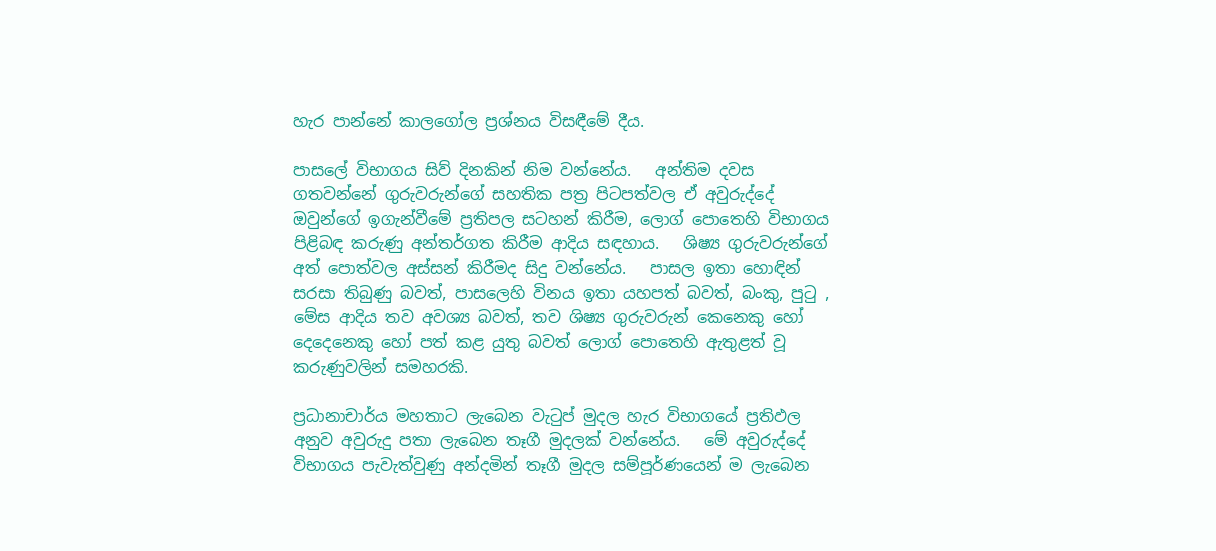හැර පාන්නේ කාලගෝල ප්‍රශ්නය විසඳීමේ දීය.

පාසලේ විභාගය සිව් දිනකින් නිම වන්නේය.   අන්තිම දවස ගතවන්නේ ගුරුවරුන්ගේ සහතික පත්‍ර පිටපත්වල ඒ අවුරුද්දේ ඔවුන්ගේ ඉගැන්වීමේ ප්‍රතිපල සටහන් කිරීම, ලොග් පොතෙහි විභාගය පිළිබඳ කරුණු අන්තර්ගත කිරීම ආදිය සඳහාය.   ශිෂ්‍ය ගුරුවරුන්ගේ අත් පොත්වල අස්සන් කිරීමද සිදු වන්නේය.   පාසල ඉතා හොඳින් සරසා තිබුණු බවත්, පාසලෙහි විනය ඉතා යහපත් බවත්, බංකු, පුටු , මේස ආදිය තව අවශ්‍ය බවත්, තව ශිෂ්‍ය ගුරුවරුන් කෙනෙකු හෝ දෙදෙනෙකු හෝ පත් කළ යුතු බවත් ලොග් පොතෙහි ඇතුළත් වූ කරුණුවලින් සමහරකි.

ප්‍රධානාචාර්ය මහතාට ලැබෙන වැටුප් මුදල හැර විභාගයේ ප්‍රතිඵල අනුව අවුරුදු පතා ලැබෙන තෑගී මුදලක් වන්නේය.   මේ අවුරුද්දේ විභාගය පැවැත්වුණු අන්දමින් තෑගී මුදල සම්පූර්ණයෙන් ම ලැබෙන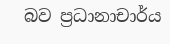බව ප්‍රධානාචාර්ය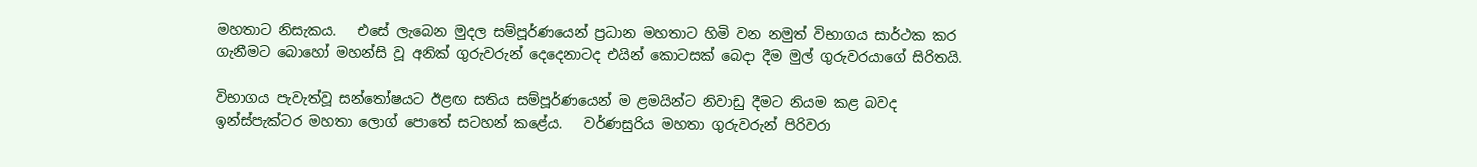මහතාට නිසැකය.   එසේ ලැබෙන මුදල සම්පූර්ණයෙන් ප්‍රධාන මහතාට හිමි වන නමුත් විභාගය සාර්ථක කර ගැනීමට බොහෝ මහන්සි වූ අනික් ගුරුවරුන් දෙදෙනාටද එයින් කොටසක් බෙදා දීම මුල් ගුරුවරයාගේ සිරිතයි.

විභාගය පැවැත්වූ සන්තෝෂයට ඊළඟ සතිය සම්පූර්ණයෙන් ම ළමයින්ට නිවාඩු දීමට නියම කළ බවද ඉන්ස්පැක්ටර මහතා ලොග් පොතේ සටහන් කළේය.   වර්ණසුරිය මහතා ගුරුවරුන් පිරිවරා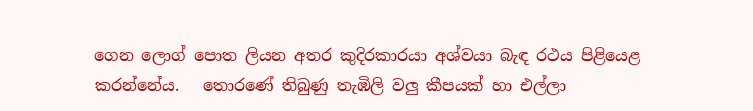ගෙන ලොග් පොත ලියන අතර කුදිරකාරයා අශ්වයා බැඳ රථය පිළියෙළ කරන්නේය.   තොරණේ තිබුණු තැඹිලි වලු කීපයක් හා එල්ලා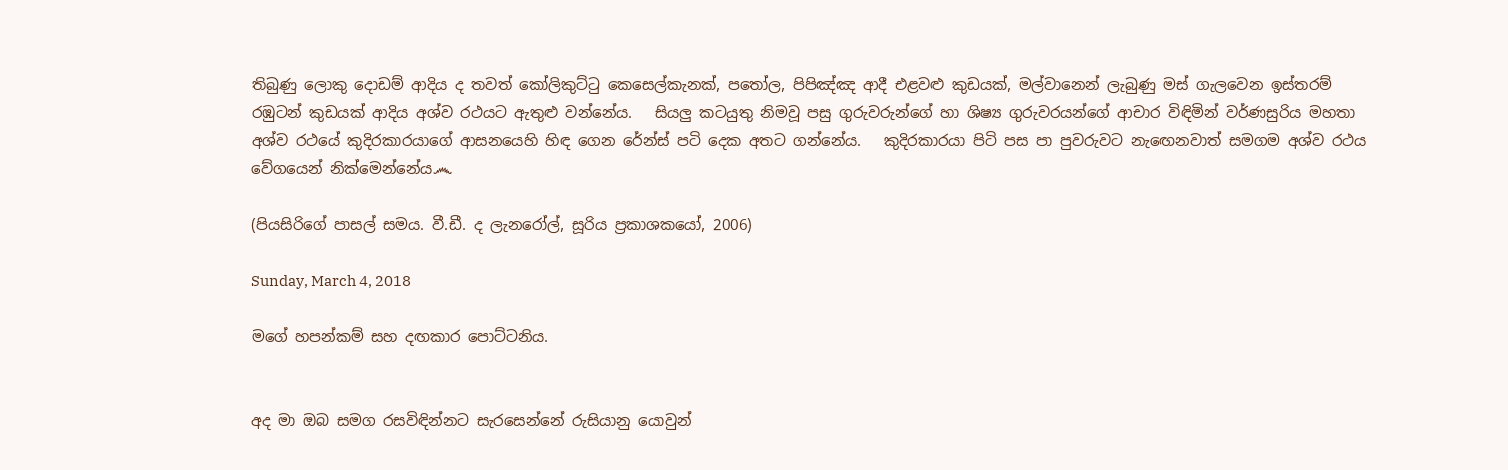තිබුණු ලොකු දොඩම් ආදිය ද තවත් කෝලිකුට්ටු කෙසෙල්කැනක්, පතෝල, පිපිඤ්ඤ ආදී එළවළු කුඩයක්, මල්වානෙන් ලැබුණු මස් ගැලවෙන ඉස්තරම් රඹුටන් කුඩයක් ආදිය අශ්ව රථයට ඇතුළු වන්නේය.   සියලු කටයුතු නිමවූ පසු ගුරුවරුන්ගේ හා ශිෂ්‍ය ගුරුවරයන්ගේ ආචාර විඳිමින් වර්ණසුරිය මහතා අශ්ව රථයේ කුදිරකාරයාගේ ආසනයෙහි හිඳ ගෙන රේන්ස් පටි දෙක අතට ගන්නේය.   කුදිරකාරයා පිටි පස පා පුවරුවට නැඟෙනවාත් සමගම අශ්ව රථය වේගයෙන් නික්මෙන්නේය෴

(පියසිරිගේ පාසල් සමය. වී.ඩී. ද ලැනරෝල්, සූරිය ප්‍රකාශකයෝ, 2006)

Sunday, March 4, 2018

මගේ හපන්කම් සහ දඟකාර පොට්ටනිය.


අද මා ඔබ සමග රසවිඳින්නට සැරසෙන්නේ රුසියානු යොවුන්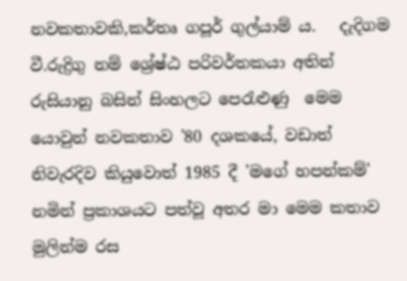නවකතාවකි,කර්තෘ ගපූර් ගුල්යාම් ය.   දැදිගම වී.රුද්‍රිගු නම් ශ්‍රේෂ්ඨ පරිවර්තකයා අතින් රුසියානු බසින් සිංහලට පෙරැළුණු  මෙම යොවුන් නවකතාව '80 දශකයේ, වඩාත් නිවැරදිව කියුවොත් 1985 දී 'මගේ හපන්කම්' නමින් ප්‍රකාශයට පත්වූ අතර මා මෙම කතාව මුලින්ම රස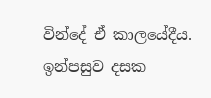වින්දේ ඒ කාලයේදීය.  ඉන්පසුව දසක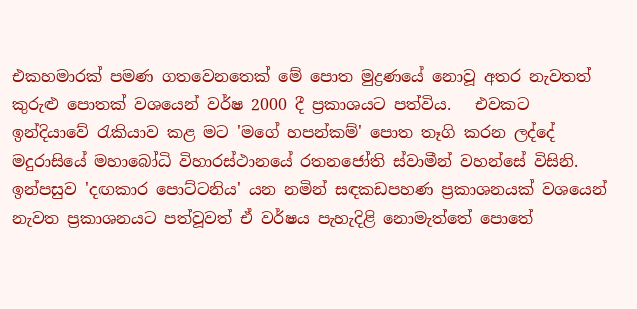එකහමාරක් පමණ ගතවෙනතෙක් මේ පොත මුද්‍රණයේ නොවූ අතර නැවතත් කුරුළු පොතක් වශයෙන් වර්ෂ 2000 දී ප්‍රකාශයට පත්විය.   එවකට ඉන්දියාවේ රැකියාව කළ මට 'මගේ හපන්කම්' පොත තෑගි කරන ලද්දේ මදුරාසියේ මහාබෝධි විහාරස්ථානයේ රතනජෝති ස්වාමීන් වහන්සේ විසිනි.  ඉන්පසුව 'දඟකාර පොට්ටනිය' යන නමින් සඳකඩපහණ ප්‍රකාශනයක් වශයෙන් නැවත ප්‍රකාශනයට පත්වූවත් ඒ වර්ෂය පැහැදිළි නොමැත්තේ පොතේ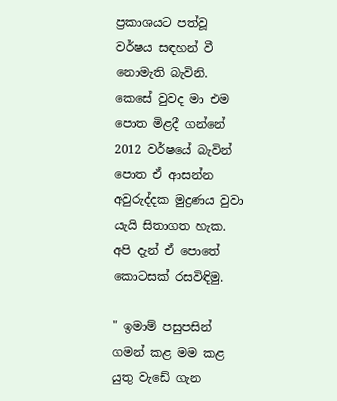ප්‍රකාශයට පත්වූ වර්ෂය සඳහන් වී නොමැති බැවිනි.   කෙසේ වුවද මා එම පොත මිළදී ගන්නේ 2012 වර්ෂයේ බැවින් පොත ඒ ආසන්න අවුරුද්දක මුද්‍රණය වුවා යැයි සිතාගත හැක.   අපි දැන් ඒ පොතේ කොටසක් රසවිඳිමු.

" ඉමාම් පසුපසින් ගමන් කළ මම කළ යුතු වැඩේ ගැන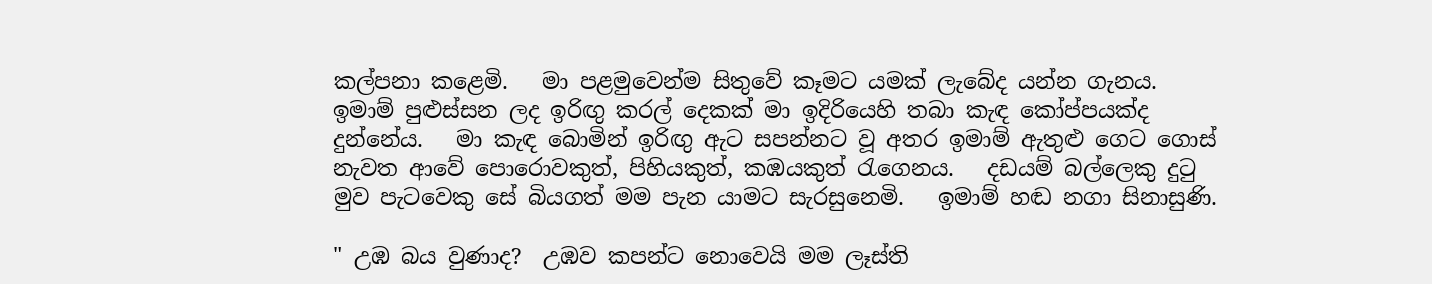කල්පනා කළෙමි.   මා පළමුවෙන්ම සිතුවේ කෑමට යමක් ලැබේද යන්න ගැනය.   ඉමාම් පුළුස්සන ලද ඉරිඟු කරල් දෙකක් මා ඉදිරියෙහි තබා කැඳ කෝප්පයක්ද දුන්නේය.   මා කැඳ බොමින් ඉරිඟු ඇට සපන්නට වූ අතර ඉමාම් ඇතුළු ගෙට ගොස් නැවත ආවේ පොරොවකුත්, පිහියකුත්, කඹයකුත් රැගෙනය.   දඩයම් බල්ලෙකු දුටු මුව පැටවෙකු සේ බියගත් මම පැන යාමට සැරසුනෙමි.   ඉමාම් හඬ නගා සිනාසුණි.

" උඹ බය වුණාද?  උඹව කපන්ට නොවෙයි මම ලෑස්ති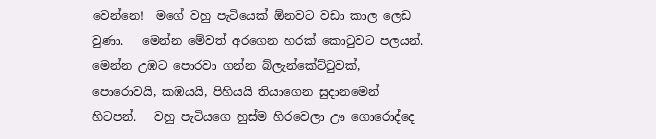වෙන්නෙ!  මගේ වහු පැටියෙක් ඕනවට වඩා කාල ලෙඩ වුණා.   මෙන්න මේවත් අරගෙන හරක් කොටුවට පලයන්. මෙන්න උඹට පොරවා ගන්න බ්ලැන්කේට්ටුවක්,  පොරොවයි, කඹයයි, පිහියයි තියාගෙන සුදානමෙන් හිටපන්.   වහු පැටියගෙ හුස්ම හිරවෙලා ඌ ගොරොද්දෙ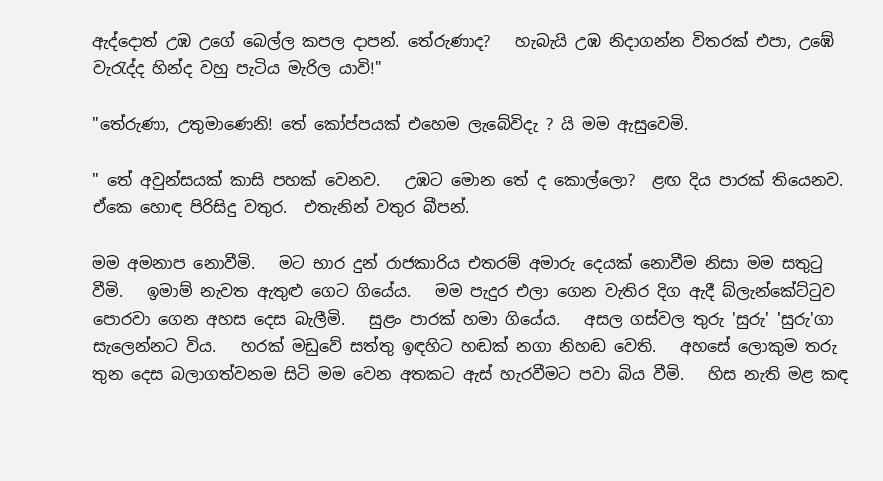ඇද්දොත් උඹ උගේ බෙල්ල කපල දාපන්. තේරුණාද?   හැබැයි උඹ නිදාගන්න විතරක් එපා, උඹේ වැරැද්ද හින්ද වහු පැටිය මැරිල යාවි!"

"තේරුණා, උතුමාණෙනි! තේ කෝප්පයක් එහෙම ලැබේවිදැ ? යි මම ඇසුවෙමි.

" තේ අවුන්සයක් කාසි පහක් වෙනව.   උඹට මොන තේ ද කොල්ලො?  ළඟ දිය පාරක් තියෙනව.  ඒකෙ හොඳ පිරිසිදු වතුර.  එතැනින් වතුර බීපන්.

මම අමනාප නොවීමි.   මට භාර දුන් රාජකාරිය එතරම් අමාරු දෙයක් නොවීම නිසා මම සතුටු වීමි.   ඉමාම් නැවත ඇතුළු ගෙට ගියේය.   මම පැදුර එලා ගෙන වැතිර දිග ඇදී බ්ලැන්කේට්ටුව පොරවා ගෙන අහස දෙස බැලීමි.   සුළං පාරක් හමා ගියේය.   අසල ගස්වල තුරු 'සුරු' 'සුරු'ගා සැලෙන්නට විය.   හරක් මඩුවේ සත්තු ඉඳහිට හඬක් නගා නිහඬ වෙති.   අහසේ ලොකුම තරු තුන දෙස බලාගත්වනම සිටි මම වෙන අතකට ඇස් හැරවීමට පවා බිය වීමි.   හිස නැති මළ කඳ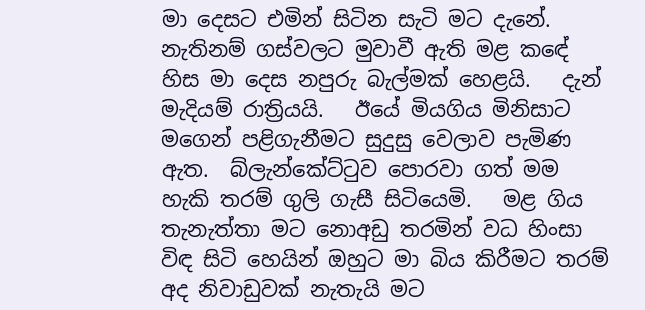මා දෙසට එමින් සිටින සැටි මට දැනේ.   නැතිනම් ගස්වලට මුවාවී ඇති මළ කඳේ හිස මා දෙස නපුරු බැල්මක් හෙළයි.   දැන් මැදියම් රාත්‍රියයි.   ඊයේ මියගිය මිනිසාට මගෙන් පළිගැනීමට සුදුසු වෙලාව පැමිණ ඇත.  බ්ලැන්කේට්ටුව පොරවා ගත් මම හැකි තරම් ගුලි ගැසී සිටියෙමි.   මළ ගිය තැනැත්තා මට නොඅඩු තරමින් වධ හිංසා විඳ සිටි හෙයින් ඔහුට මා බිය කිරීමට තරම් අද නිවාඩුවක් නැතැයි මට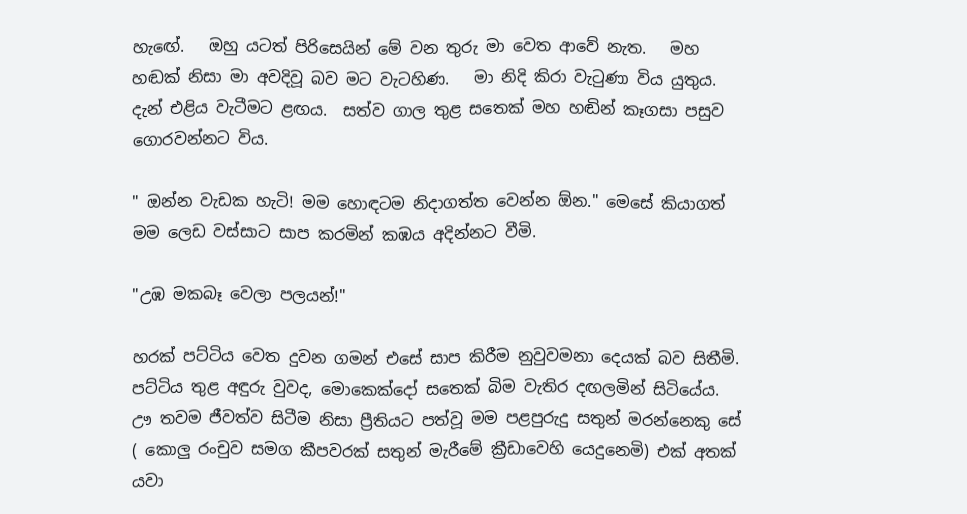හැඟේ.   ඔහු යටත් පිරිසෙයින් මේ වන තුරු මා වෙත ආවේ නැත.   මහ හඬක් නිසා මා අවදිවූ බව මට වැටහිණ.   මා නිදි කිරා වැටුණා විය යුතුය.   දැන් එළිය වැටීමට ළඟය.  සත්ව ගාල තුළ සතෙක් මහ හඬින් කෑගසා පසුව ගොරවන්නට විය.

" ඔන්න වැඩක හැටි! මම හොඳටම නිදාගත්ත වෙන්න ඕන." මෙසේ කියාගත් මම ලෙඩ වස්සාට සාප කරමින් කඹය අදින්නට වීමි.

"උඹ මකබෑ වෙලා පලයන්!"

හරක් පට්ටිය වෙත දුවන ගමන් එසේ සාප කිරීම නුවුවමනා දෙයක් බව සිතීමි.   පට්ටිය තුළ අඳුරු වුවද, මොකෙක්දෝ සතෙක් බිම වැතිර දඟලමින් සිටියේය.   ඌ තවම ජීවත්ව සිටීම නිසා ප්‍රීතියට පත්වූ මම පළපුරුදු සතුන් මරන්නෙකු සේ ( කොලු රංචුව සමග කීපවරක් සතුන් මැරීමේ ක්‍රීඩාවෙහි යෙදුනෙමි) එක් අතක් යවා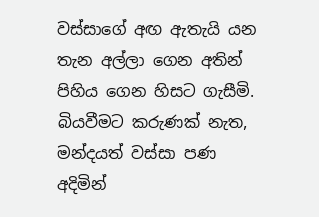වස්සාගේ අඟ ඇතැයි යන තැන අල්ලා ගෙන අතින් පිහිය ගෙන හිසට ගැසීමි.   බියවීමට කරුණක් නැත, මන්දයත් වස්සා පණ අදිමින්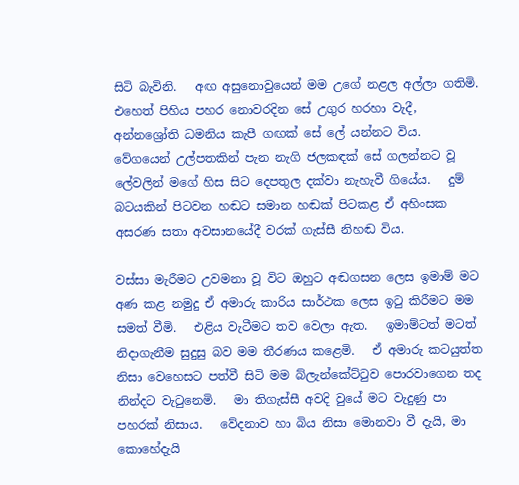සිටි බැවිනි.   අඟ අසුනොවුයෙන් මම උගේ නළල අල්ලා ගතිමි.   එහෙත් පිහිය පහර නොවරදින සේ උගුර හරහා වැදී, අන්නශ්‍රෝති ධමනිය කැපී ගඟක් සේ ලේ යන්නට විය.   වේගයෙන් උල්පතකින් පැන නැගි ජලකඳක් සේ ගලන්නට වූ ලේවලින් මගේ හිස සිට දෙපතුල දක්වා නැහැවී ගියේය.   දුම් බටයකින් පිටවන හඬට සමාන හඬක් පිටකළ ඒ අහිංසක අසරණ සතා අවසානයේදී වරක් ගැස්සී නිහඬ විය.

වස්සා මැරීමට උවමනා වූ විට ඔහුට අඬගසන ලෙස ඉමාම් මට අණ කළ නමුදු ඒ අමාරු කාරිය සාර්ථක ලෙස ඉටු කිරීමට මම සමත් වීමි.   එළිය වැටීමට තව වෙලා ඇත.   ඉමාම්ටත් මටත් නිදාගැනීම සුදුසු බව මම තීරණය කළෙමි.   ඒ අමාරු කටයුත්ත නිසා වෙහෙසට පත්වී සිටි මම බ්ලැන්කේට්ටුව පොරවාගෙන තද නින්දට වැටුනෙමි.   මා තිගැස්සී අවදි වුයේ මට වැදුණු පා පහරක් නිසාය.   වේදනාව හා බිය නිසා මොනවා වී දැයි, මා කොහේදැයි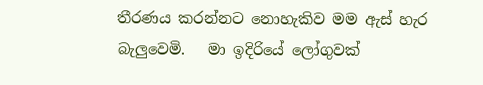තීරණය කරන්නට නොහැකිව මම ඇස් හැර බැලුවෙමි.   මා ඉදිරියේ ලෝගුවක්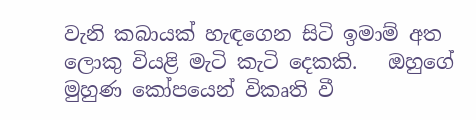වැනි කබායක් හැඳගෙන සිටි ඉමාම් අත ලොකු වියළි මැටි කැටි දෙකකි.   ඔහුගේ මුහුණ කෝපයෙන් විකෘති වී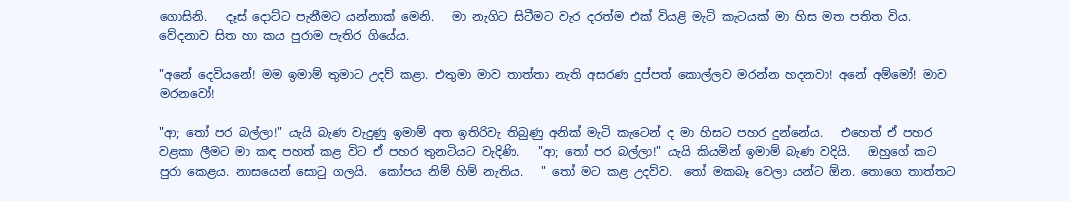ගොසිනි.   දෑස් දොට්ට පැනීමට යන්නාක් මෙනි.   මා නැගිට සිටීමට වැර දරත්ම එක් වියළි මැටි කැටයක් මා හිස මත පතිත විය.   වේදනාව සිත හා කය පුරාම පැතිර ගියේය.

"අනේ දෙවියනේ! මම ඉමාම් තුමාට උදව් කළා. එතුමා මාව තාත්තා නැති අසරණ දුප්පත් කොල්ලව මරන්න හදනවා! අනේ අම්මෝ! මාව මරනවෝ!

"ආ; තෝ පර බල්ලා!" යැයි බැණ වැදුණු ඉමාම් අත ඉතිරිවැ තිබුණු අනික් මැටි කැටෙන් ද මා හිසට පහර දුන්නේය.   එහෙත් ඒ පහර වළකා ලීමට මා කඳ පහත් කළ විට ඒ පහර තුනටියට වැදිණි.   "ආ; තෝ පර බල්ලා!" යැයි කියමින් ඉමාම් බැණ වදියි.   ඔහුගේ කට පුරා කෙළය. නාසයෙන් සොටු ගලයි.  කෝපය නිම් හිම් නැතිය.   " තෝ මට කළ උදව්ව.  තෝ මකබෑ වෙලා යන්ට ඕන. තොගෙ තාත්තට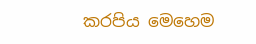කරපිය මෙහෙම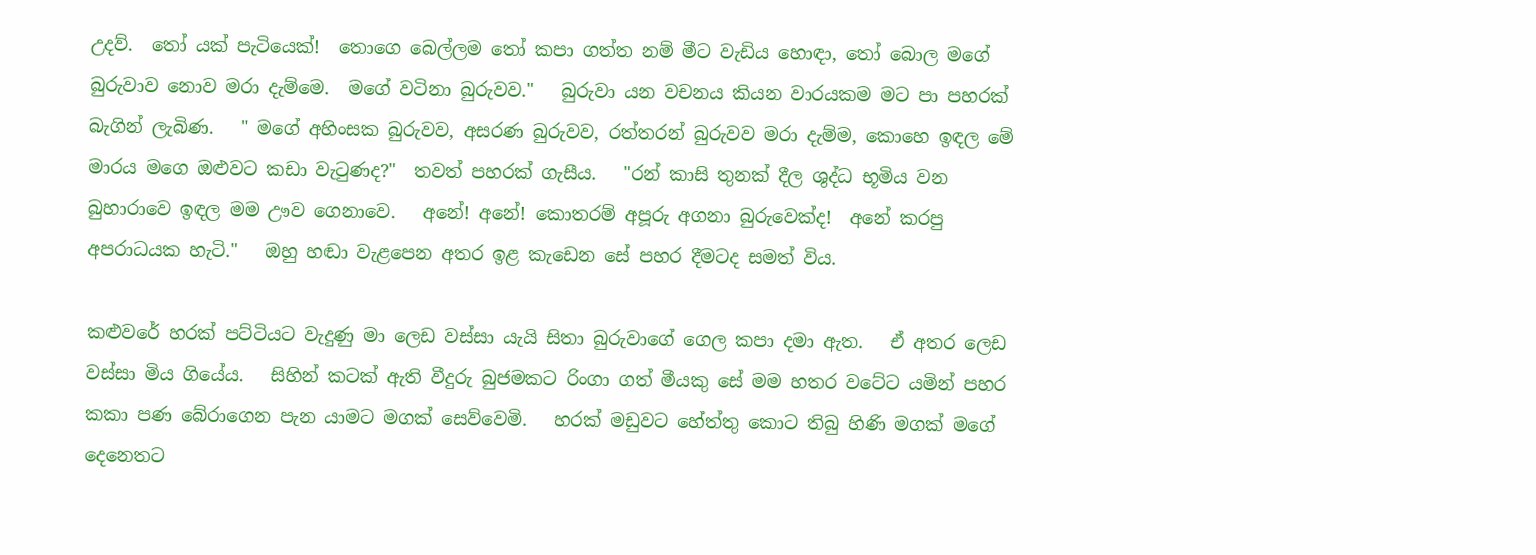උදව්.  තෝ යක් පැටියෙක්!  තොගෙ බෙල්ලම තෝ කපා ගත්ත නම් මීට වැඩිය හොඳා, තෝ බොල මගේ බුරුවාව නොව මරා දැම්මෙ.  මගේ වටිනා බුරුවව."   බුරුවා යන වචනය කියන වාරයකම මට පා පහරක් බැගින් ලැබිණ.   " මගේ අහිංසක බුරුවව, අසරණ බුරුවව, රත්තරන් බුරුවව මරා දැම්ම, කොහෙ ඉඳල මේ මාරය මගෙ ඔළුවට කඩා වැටුණද?"  තවත් පහරක් ගැසීය.   "රන් කාසි තුනක් දීල ශුද්ධ භූමිය වන බුහාරාවෙ ඉඳල මම ඌව ගෙනාවෙ.   අනේ! අනේ! කොතරම් අපූරු අගනා බුරුවෙක්ද!  අනේ කරපු අපරාධයක හැටි."   ඔහු හඬා වැළපෙන අතර ඉළ කැඩෙන සේ පහර දීමටද සමත් විය.

කළුවරේ හරක් පට්ටියට වැදුණු මා ලෙඩ වස්සා යැයි සිතා බුරුවාගේ ගෙල කපා දමා ඇත.   ඒ අතර ලෙඩ වස්සා මිය ගියේය.   සිහින් කටක් ඇති වීදුරු බුජමකට රිංගා ගත් මීයකු සේ මම හතර වටේට යමින් පහර කකා පණ බේරාගෙන පැන යාමට මගක් සෙව්වෙමි.   හරක් මඩුවට හේත්තු කොට තිබු හිණි මගක් මගේ දෙනෙතට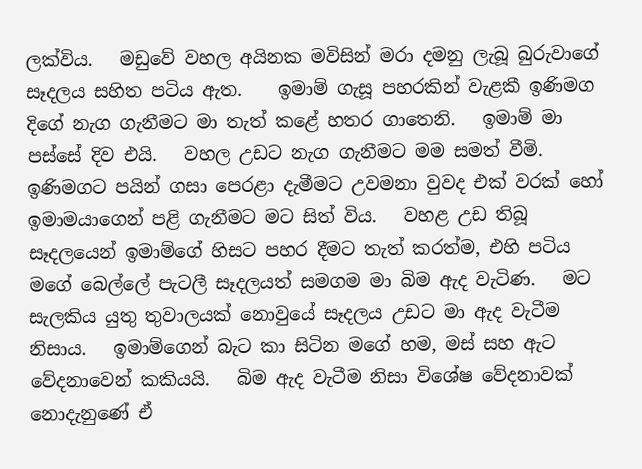ලක්විය.   මඩුවේ වහල අයිනක මවිසින් මරා දමනු ලැබූ බුරුවාගේ සෑදලය සහිත පටිය ඇත.    ඉමාම් ගැසූ පහරකින් වැළකී ඉණිමග දිගේ නැග ගැනීමට මා තැත් කළේ හතර ගාතෙනි.   ඉමාම් මා පස්සේ දිව එයි.   වහල උඩට නැග ගැනීමට මම සමත් වීමි.   ඉණිමගට පයින් ගසා පෙරළා දැමීමට උවමනා වුවද එක් වරක් හෝ ඉමාමයාගෙන් පළි ගැනීමට මට සිත් විය.   වහළ උඩ තිබූ සෑදලයෙන් ඉමාම්ගේ හිසට පහර දීමට තැත් කරත්ම, එහි පටිය මගේ බෙල්ලේ පැටලී සෑදලයත් සමගම මා බිම ඇද වැටිණ.   මට සැලකිය යුතු තුවාලයක් නොවුයේ සෑදලය උඩට මා ඇද වැටීම නිසාය.   ඉමාම්ගෙන් බැට කා සිටින මගේ හම, මස් සහ ඇට වේදනාවෙන් කකියයි.   බිම ඇද වැටීම නිසා විශේෂ වේදනාවක් නොදැනුණේ ඒ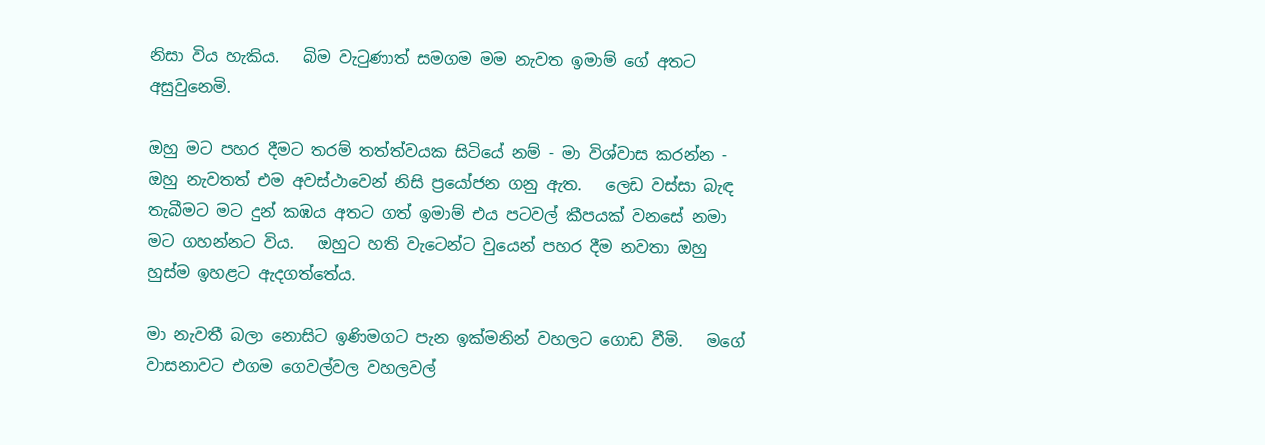නිසා විය හැකිය.   බිම වැටුණාත් සමගම මම නැවත ඉමාම් ගේ අතට අසුවුනෙමි.

ඔහු මට පහර දීමට තරම් තත්ත්වයක සිටියේ නම් - මා විශ්වාස කරන්න - ඔහු නැවතත් එම අවස්ථාවෙන් නිසි ප්‍රයෝජන ගනු ඇත.   ලෙඩ වස්සා බැඳ තැබීමට මට දුන් කඹය අතට ගත් ඉමාම් එය පටවල් කීපයක් වනසේ නමා මට ගහන්නට විය.   ඔහුට හති වැටෙන්ට වුයෙන් පහර දීම නවතා ඔහු හුස්ම ඉහළට ඇදගත්තේය.

මා නැවතී බලා නොසිට ඉණිමගට පැන ඉක්මනින් වහලට ගොඩ වීමි.   මගේ වාසනාවට එගම ගෙවල්වල වහලවල්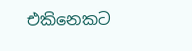එකිනෙකට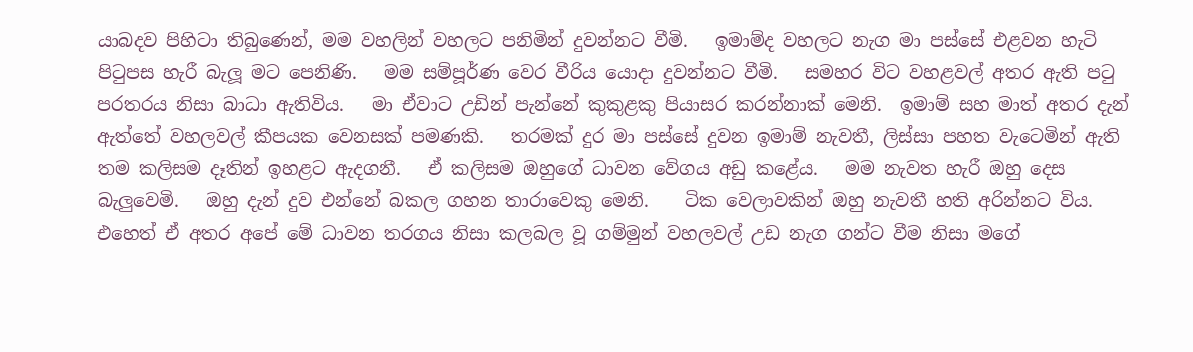යාබදව පිහිටා තිබුණෙන්, මම වහලින් වහලට පනිමින් දුවන්නට වීමි.   ඉමාම්ද වහලට නැග මා පස්සේ එළවන හැටි පිටුපස හැරී බැලූ මට පෙනිණි.   මම සම්පූර්ණ වෙර වීරිය යොදා දුවන්නට වීමි.   සමහර විට වහළවල් අතර ඇති පටු පරතරය නිසා බාධා ඇතිවිය.   මා ඒවාට උඩින් පැන්නේ කුකුළකු පියාසර කරන්නාක් මෙනි.  ඉමාම් සහ මාත් අතර දැන් ඇත්තේ වහලවල් කීපයක වෙනසක් පමණකි.   තරමක් දුර මා පස්සේ දුවන ඉමාම් නැවතී, ලිස්සා පහත වැටෙමින් ඇති තම කලිසම දෑතින් ඉහළට ඇදගනී.   ඒ කලිසම ඔහුගේ ධාවන වේගය අඩු කළේය.   මම නැවත හැරී ඔහු දෙස බැලුවෙමි.   ඔහු දැන් දුව එන්නේ බකල ගහන තාරාවෙකු මෙනි.    ටික වෙලාවකින් ඔහු නැවතී හති අරින්නට විය.   එහෙත් ඒ අතර අපේ මේ ධාවන තරගය නිසා කලබල වූ ගම්මුන් වහලවල් උඩ නැග ගන්ට වීම නිසා මගේ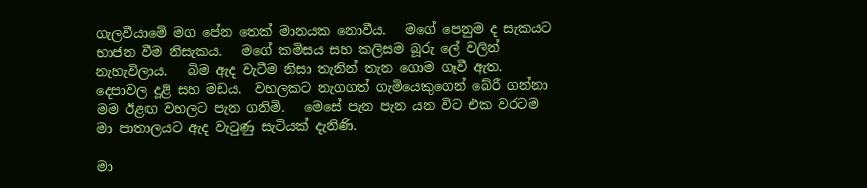ගැලවීයාමේ මග පේන තෙක් මානයක නොවීය.   මගේ පෙනුම ද සැකයට භාජන වීම නිසැකය.   මගේ කමිසය සහ කලිසම බූරු ලේ වලින් නැහැවිලාය.   බිම ඇද වැටීම නිසා තැනින් තැන ගොම ගෑවී ඇත.   දෙපාවල දූළි සහ මඩය.  වහලකට නැගගත් ගැමියෙකුගෙන් බේරී ගන්නා මම ඊළඟ වහලට පැන ගනිමි.   මෙසේ පැන පැන යන විට එක වරටම මා පාතාලයට ඇද වැටුණු සැටියක් දැනිණි.

මා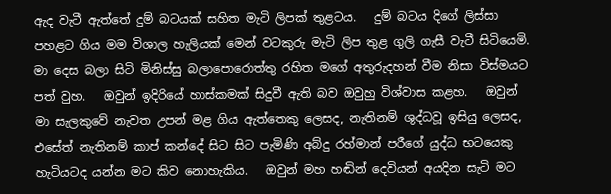ඇද වැටී ඇත්තේ දුම් බටයක් සහිත මැටි ලිපක් තුළටය.   දුම් බටය දිගේ ලිස්සා පහළට ගිය මම විශාල හැලියක් මෙන් වටකුරු මැටි ලිප තුළ ගුලි ගැසී වැටී සිටියෙමි.   මා දෙස බලා සිටි මිනිස්සු බලාපොරොත්තු රහිත මගේ අතුරුදහන් වීම නිසා විස්මයට පත් වුහ.   ඔවුන් ඉදිරියේ හාස්කමක් සිදුවී ඇති බව ඔවුහු විශ්වාස කළහ.   ඔවුන් මා සැලකුවේ නැවත උපන් මළ ගිය ඇත්තෙකු ලෙසද, නැතිනම් ශුද්ධවූ ඉසියු ලෙසද, එසේත් නැතිනම් කාප් කන්දේ සිට සිට පැමිණි අබ්දු රහ්මාන් පරීගේ යුද්ධ භටයෙකු හැටියටද යන්න මට කිව නොහැකිය.   ඔවුන් මහ හඬින් දෙවියන් අයදින සැටි මට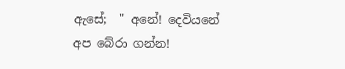ඇසේ;  " අනේ! දෙවියනේ අප බේරා ගන්න!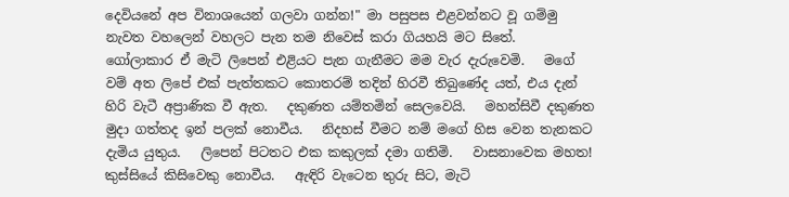දෙවියනේ අප විනාශයෙන් ගලවා ගන්න!" මා පසුපස එළවන්නට වූ ගම්මු නැවත වහලෙන් වහලට පැන තම නිවෙස් කරා ගියහයි මට සිතේ.   ගෝලාකාර ඒ මැටි ලිපෙන් එළියට පැන ගැනීමට මම වැර දැරුවෙමි.   මගේ වම් අත ලිපේ එක් පැත්තකට කොතරම් තදින් හිරවී තිබුණේද යත්, එය දැන් හිරි වැටී අප්‍රාණික වී ඇත.   දකුණත යම්තමින් සෙලවෙයි.   මහන්සිවී දකුණත මුදා ගත්තද ඉන් පලක් නොවීය.   නිදහස් වීමට නම් මගේ හිස වෙන තැනකට දැමිය යුතුය.   ලිපෙන් පිටතට එක කකුලක් දමා ගතිමි.   වාසනාවෙක මහත! කුස්සියේ කිසිවෙකු නොවීය.   ඇඳිරි වැටෙන තුරු සිට, මැටි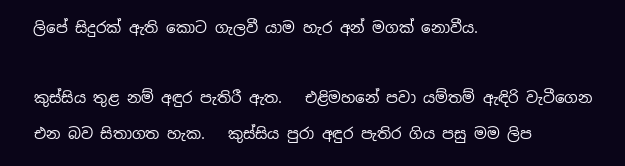ලිපේ සිදුරක් ඇති කොට ගැලවී යාම හැර අන් මගක් නොවීය.

කුස්සිය තුළ නම් අඳුර පැතිරී ඇත.   එළිමහනේ පවා යම්තම් ඇඳිරි වැටීගෙන එන බව සිතාගත හැක.   කුස්සිය පුරා අඳුර පැතිර ගිය පසු මම ලිප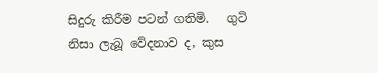සිදුරු කිරීම පටන් ගතිමි.   ගුටි නිසා ලැබූ වේදනාව ද, කුස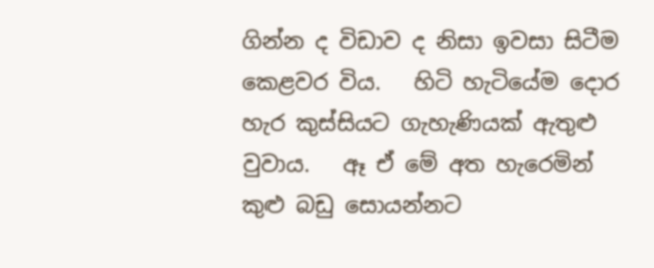ගින්න ද විඩාව ද නිසා ඉවසා සිටීම කෙළවර විය.   හිටි හැටියේම දොර හැර කුස්සියට ගැහැණියක් ඇතුළු වුවාය.   ඈ ඒ මේ අත හැරෙමින් කුළු බඩු සොයන්නට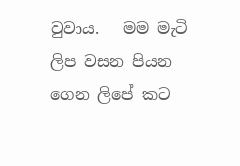වුවාය.   මම මැටි ලිප වසන පියන ගෙන ලිපේ කට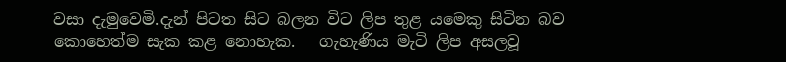වසා දැමුවෙමි.දැන් පිටත සිට බලන විට ලිප තුළ යමෙකු සිටින බව කොහෙත්ම සැක කළ නොහැක.   ගැහැණිය මැටි ලිප අසලවූ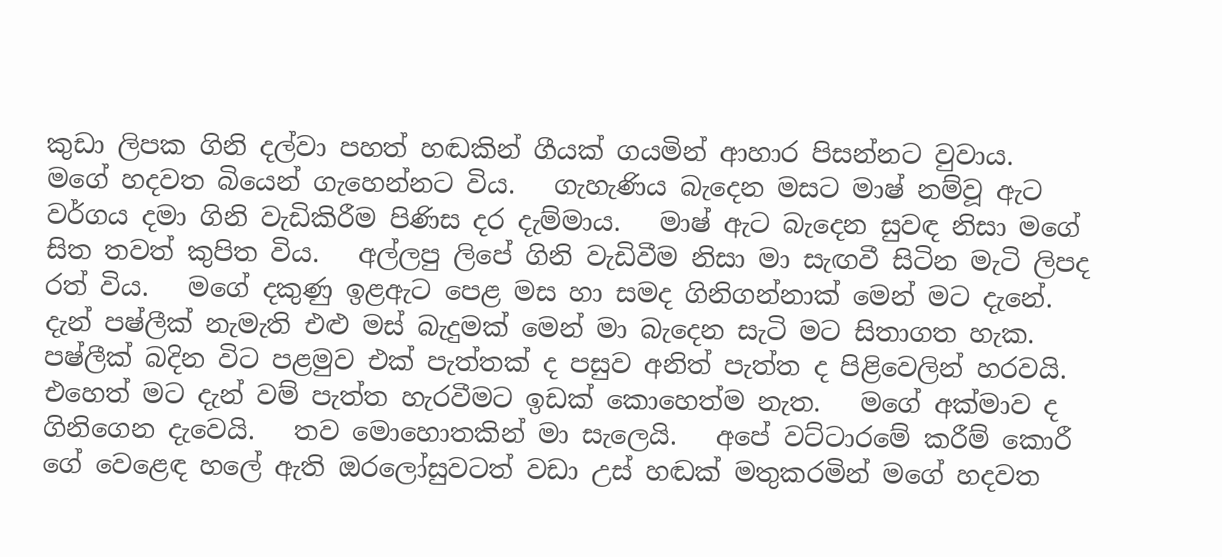කුඩා ලිපක ගිනි දල්වා පහත් හඬකින් ගීයක් ගයමින් ආහාර පිසන්නට වුවාය.   මගේ හදවත බියෙන් ගැහෙන්නට විය.   ගැහැණිය බැදෙන මසට මාෂ් නම්වූ ඇට වර්ගය දමා ගිනි වැඩිකිරීම පිණිස දර දැම්මාය.   මාෂ් ඇට බැදෙන සුවඳ නිසා මගේ සිත තවත් කුපිත විය.   අල්ලපු ලිපේ ගිනි වැඩිවීම නිසා මා සැඟවී සිටින මැටි ලිපද රත් විය.   මගේ දකුණු ඉළඇට පෙළ මස හා සමද ගිනිගන්නාක් මෙන් මට දැනේ.   දැන් පෂ්ලීක් නැමැති එළු මස් බැදුමක් මෙන් මා බැදෙන සැටි මට සිතාගත හැක.   පෂ්ලීක් බදින විට පළමුව එක් පැත්තක් ද පසුව අනිත් පැත්ත ද පිළිවෙලින් හරවයි.   එහෙත් මට දැන් වම් පැත්ත හැරවීමට ඉඩක් කොහෙත්ම නැත.   මගේ අක්මාව ද ගිනිගෙන දැවෙයි.   තව මොහොතකින් මා සැලෙයි.   අපේ වට්ටාරමේ කරීම් කොරී ගේ වෙළෙඳ හලේ ඇති ඔරලෝසුවටත් වඩා උස් හඬක් මතුකරමින් මගේ හදවත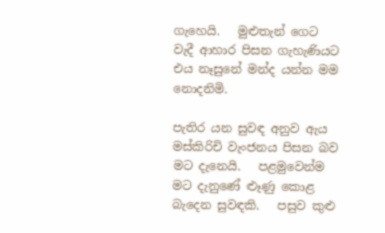ගැහෙයි.   මුළුතැන් ගෙට වැදී ආහාර පිසන ගැහැණියට එය නෑසුනේ මන්ද යන්න මම නොදනිමි.

පැතිර යන සුවඳ අනුව ඇය මස්කිරිචි වැංජනය පිසන බව මට දැනෙයි.   පළමුවෙන්ම මට දැනුණේ ළූණු කොළ බැදෙන සුවඳකි.   පසුව කුළු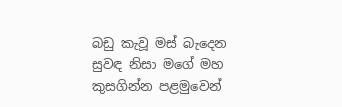බඩු කැවූ මස් බැදෙන සුවඳ නිසා මගේ මහ කුසගින්න පළමුවෙන්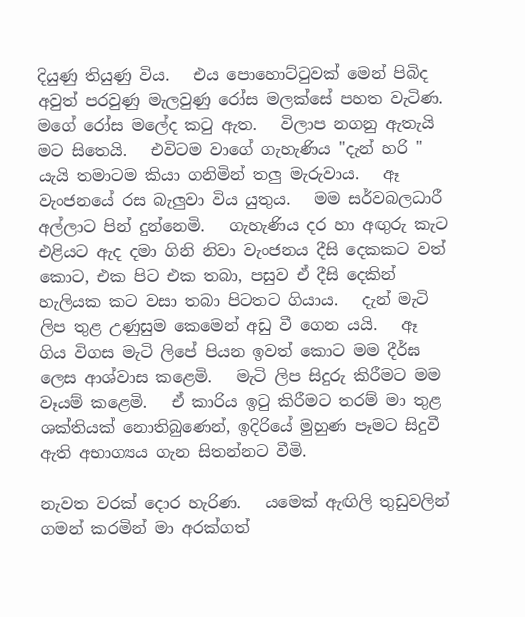දියුණු තියුණු විය.   එය පොහොට්ටුවක් මෙන් පිබිද අවුත් පරවුණු මැලවුණු රෝස මලක්සේ පහත වැටිණ.  මගේ රෝස මලේද කටු ඇත.   විලාප නගනු ඇතැයි මට සිතෙයි.   එවිටම වාගේ ගැහැණිය "දැන් හරි " යැයි තමාටම කියා ගනිමින් තලු මැරුවාය.   ඈ වැංජනයේ රස බැලුවා විය යුතුය.   මම සර්වබලධාරී අල්ලාට පින් දුන්නෙමි.   ගැහැණිය දර හා අඟුරු කැට එළියට ඇද දමා ගිනි නිවා වැංජනය දීසි දෙකකට වත් කොට, එක පිට එක තබා, පසුව ඒ දීසි දෙකින් හැලියක කට වසා තබා පිටතට ගියාය.   දැන් මැටි ලිප තුළ උණුසුම කෙමෙන් අඩු වී ගෙන යයි.   ඈ ගිය විගස මැටි ලිපේ පියන ඉවත් කොට මම දීර්ඝ ලෙස ආශ්වාස කළෙමි.   මැටි ලිප සිදුරු කිරීමට මම වෑයම් කළෙමි.   ඒ කාරිය ඉටු කිරීමට තරම් මා තුළ ශක්තියක් නොතිබුණෙන්, ඉදිරියේ මුහුණ පෑමට සිදුවී ඇති අභාග්‍යය ගැන සිතන්නට වීමි.

නැවත වරක් දොර හැරිණ.   යමෙක් ඇඟිලි තුඩුවලින් ගමන් කරමින් මා අරක්ගත්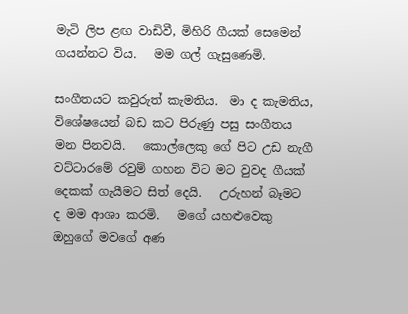මැටි ලිප ළඟ වාඩිවී, මිහිරි ගීයක් සෙමෙන් ගයන්නට විය.   මම ගල් ගැසුණෙමි.

සංගීතයට කවුරුත් කැමතිය.  මා ද කැමතිය, විශේෂයෙන් බඩ කට පිරුණු පසු සංගීතය මන පිනවයි.   කොල්ලෙකු ගේ පිට උඩ නැගී වට්ටාරමේ රවුම් ගහන විට මට වුවද ගීයක් දෙකක් ගැයීමට සිත් දෙයි.   උරුහන් බෑමට ද මම ආශා කරමි.   මගේ යහළුවෙකු ඔහුගේ මවගේ අණ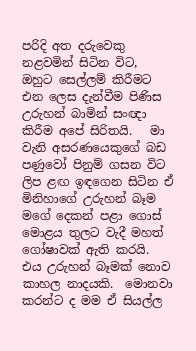පරිදි අත දරුවෙකු නළවමින් සිටින විට, ඔහුට සෙල්ලම් කිරීමට එන ලෙස දැන්වීම පිණිස උරුහන් බාමින් සංඥා කිරීම අපේ සිරිතයි.   මා වැනි අසරණයෙකුගේ බඩ පණුවෝ පිනුම් ගසන විට ලිප ළඟ ඉඳගෙන සිටින ඒ මිනිහාගේ උරුහන් බෑම මගේ දෙකන් පළා ගොස් මොළය තුලට වැදී මහත් ගෝෂාවක් ඇති කරයි.   එය උරුහන් බෑමක් නොව කාහල නාදයකි.  මොනවා කරන්ට ද මම ඒ සියල්ල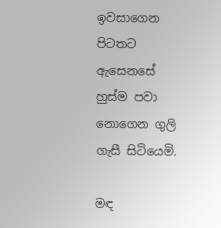ඉවසාගෙන පිටතට ඇසෙනසේ හුස්ම පවා නොගෙන ගුලි ගැසී සිටියෙමි.

මඳ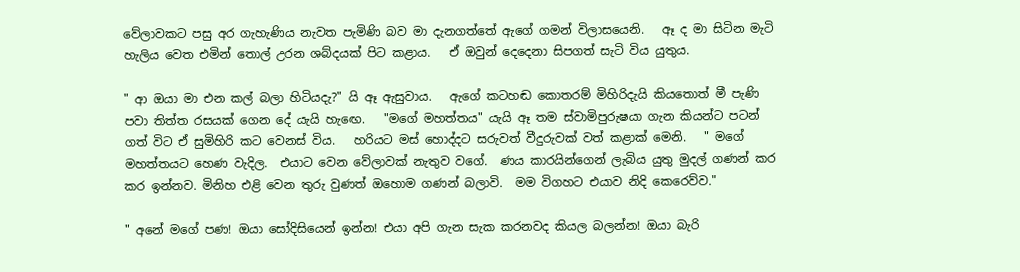වේලාවකට පසු අර ගැහැණිය නැවත පැමිණි බව මා දැනගත්තේ ඇගේ ගමන් විලාසයෙනි.   ඈ ද මා සිටින මැටි හැලිය වෙත එමින් තොල් උරන ශබ්දයක් පිට කළාය.   ඒ ඔවුන් දෙදෙනා සිපගත් සැටි විය යුතුය.

" ආ ඔයා මා එන කල් බලා හිටියදැ?" යි ඈ ඇසුවාය.   ඇගේ කටහඬ කොතරම් මිහිරිදැයි කියතොත් මී පැණි පවා තිත්ත රසයක් ගෙන දේ යැයි හැඟෙ.   "මගේ මහත්තය" යැයි ඈ තම ස්වාමිපුරුෂයා ගැන කියන්ට පටන් ගත් විට ඒ සුමිහිරි කට වෙනස් විය.   හරියට මස් හොද්දට සරුවත් වීදුරුවක් වත් කළාක් මෙනි.   " මගේ මහත්තයට හෙණ වැදිල.  එයාට වෙන වේලාවක් නැතුව වගේ.  ණය කාරයින්ගෙන් ලැබිය යුතු මුදල් ගණන් කර කර ඉන්නව. මිනිහ එළි වෙන තුරු වුණත් ඔහොම ගණන් බලාවි.  මම විගහට එයාව නිදි කෙරෙව්ව."

" අනේ මගේ පණ! ඔයා සෝදිසියෙන් ඉන්න! එයා අපි ගැන සැක කරනවද කියල බලන්න! ඔයා බැරි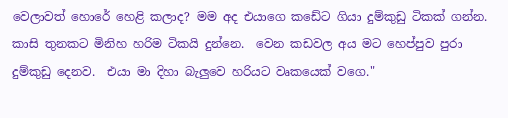වෙලාවත් හොරේ හෙළි කලාද? මම අද එයාගෙ කඩේට ගියා දුම්කුඩු ටිකක් ගන්න.  කාසි තුනකට මිනිහ හරිම ටිකයි දුන්නෙ.  වෙන කඩවල අය මට හෙප්පුව පුරා දුම්කුඩු දෙනව.  එයා මා දිහා බැලුවෙ හරියට වෘකයෙක් වගෙ."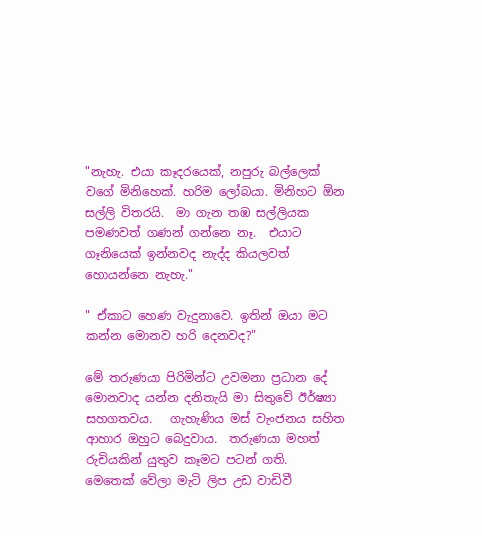"නැහැ. එයා කෑදරයෙක්, නපුරු බල්ලෙක් වගේ මිනිහෙක්. හරිම ලෝබයා. මිනිහට ඕන සල්ලි විතරයි.  මා ගැන තඹ සල්ලියක පමණවත් ගණන් ගන්නෙ නෑ.  එයාට ගෑනියෙක් ඉන්නවද නැද්ද කියලවත් හොයන්නෙ නැහැ."

" ඒකාට හෙණ වැදුනාවෙ. ඉතින් ඔයා මට කන්න මොනව හරි දෙනවද?"

මේ තරුණයා පිරිමින්ට උවමනා ප්‍රධාන දේ මොනවාද යන්න දනිතැයි මා සිතුවේ ඊර්ෂ්‍යා සහගතවය.   ගැහැණිය මස් වැංජනය සහිත ආහාර ඔහුට බෙදුවාය.  තරුණයා මහත් රුචියකින් යුතුව කෑමට පටන් ගති.   මෙතෙක් වේලා මැටි ලිප උඩ වාඩිවී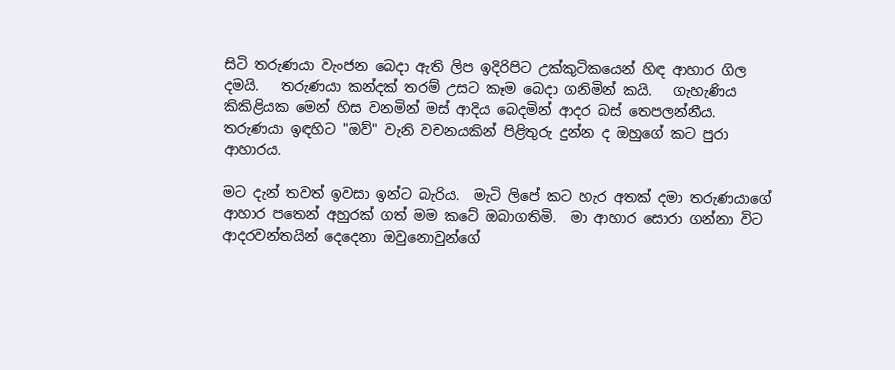සිටි තරුණයා වැංජන බෙදා ඇති ලිප ඉදිරිපිට උක්කුටිකයෙන් හිඳ ආහාර ගිල දමයි.   තරුණයා කන්දක් තරම් උසට කෑම බෙදා ගනිමින් කයි.   ගැහැණිය කිකිළියක මෙන් හිස වනමින් මස් ආදිය බෙදමින් ආදර බස් තෙපලන්නීය.   තරුණයා ඉඳහිට "ඔව්" වැනි වචනයකින් පිළිතුරු දුන්න ද ඔහුගේ කට පුරා ආහාරය.

මට දැන් තවත් ඉවසා ඉන්ට බැරිය.  මැටි ලිපේ කට හැර අතක් දමා තරුණයාගේ ආහාර පතෙන් අහුරක් ගත් මම කටේ ඔබාගතිමි.  මා ආහාර සොරා ගන්නා විට ආදරවන්තයින් දෙදෙනා ඔවුනොවුන්ගේ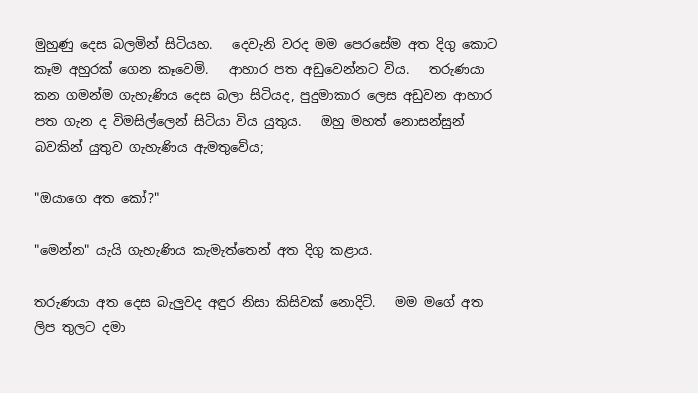මුහුණු දෙස බලමින් සිටියහ.   දෙවැනි වරද මම පෙරසේම අත දිගු කොට කෑම අහුරක් ගෙන කෑවෙමි.   ආහාර පත අඩුවෙන්නට විය.   තරුණයා කන ගමන්ම ගැහැණිය දෙස බලා සිටියද, පුදුමාකාර ලෙස අඩුවන ආහාර පත ගැන ද විමසිල්ලෙන් සිටියා විය යුතුය.   ඔහු මහත් නොසන්සුන් බවකින් යුතුව ගැහැණිය ඇමතුවේය;

"ඔයාගෙ අත කෝ?"

"මෙන්න" යැයි ගැහැණිය කැමැත්තෙන් අත දිගු කළාය.

තරුණයා අත දෙස බැලුවද අඳුර නිසා කිසිවක් නොදිටි.   මම මගේ අත ලිප තුලට දමා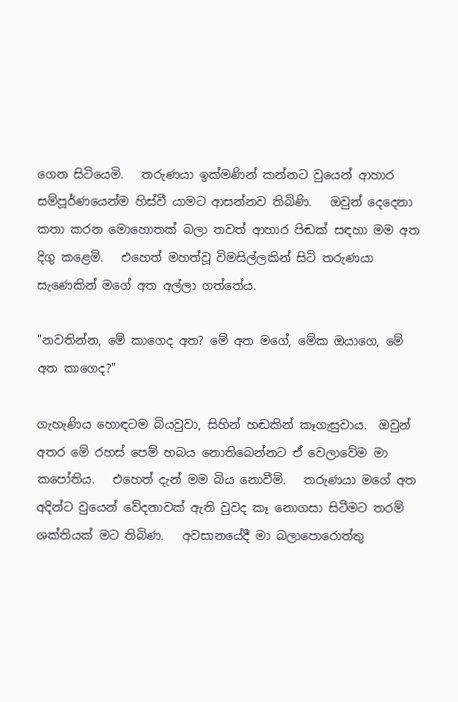ගෙන සිටියෙමි.   තරුණයා ඉක්මණින් කන්නට වුයෙන් ආහාර සම්පූර්ණයෙන්ම හිස්වී යාමට ආසන්නව තිබිණි.   ඔවුන් දෙදෙනා කතා කරන මොහොතක් බලා තවත් ආහාර පිඬක් සඳහා මම අත දිගු කළෙමි.   එහෙත් මහත්වූ විමසිල්ලකින් සිටි තරුණයා සැණෙකින් මගේ අත අල්ලා ගත්තේය.

"නවතින්න, මේ කාගෙද අත? මේ අත මගේ, මේක ඔයාගෙ, මේ අත කාගෙද?"

ගැහැණිය හොඳටම බියවුවා, සිහින් හඬකින් කෑගැසුවාය.  ඔවුන් අතර මේ රහස් පෙම් හබය නොතිබෙන්නට ඒ වෙලාවේම මා කපෝතිය.   එහෙත් දැන් මම බිය නොවීමි.   තරුණයා මගේ අත අදින්ට වුයෙන් වේදනාවක් ඇති වුවද කෑ නොගසා සිටීමට තරම් ශක්තියක් මට තිබිණ.   අවසානයේදී මා බලාපොරොත්තු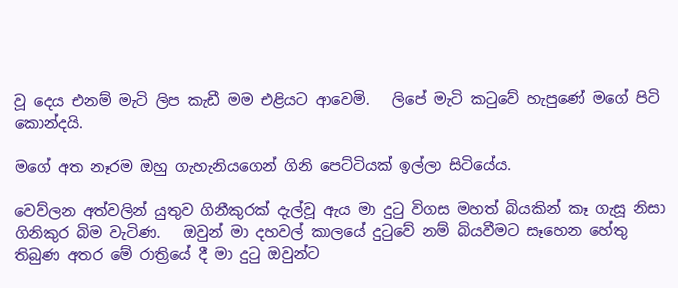වූ දෙය එනම් මැටි ලිප කැඩී මම එළියට ආවෙමි.   ලිපේ මැටි කටුවේ හැපුණේ මගේ පිටි කොන්දයි.

මගේ අත නෑරම ඔහු ගැහැනියගෙන් ගිනි පෙට්ටියක් ඉල්ලා සිටියේය.

වෙව්ලන අත්වලින් යුතුව ගිනීකුරක් දැල්වූ ඇය මා දුටු විගස මහත් බියකින් කෑ ගැසූ නිසා ගිනිකුර බිම වැටිණ.   ඔවුන් මා දහවල් කාලයේ දුටුවේ නම් බියවීමට සෑහෙන හේතු තිබුණ අතර මේ රාත්‍රියේ දී මා දුටු ඔවුන්ට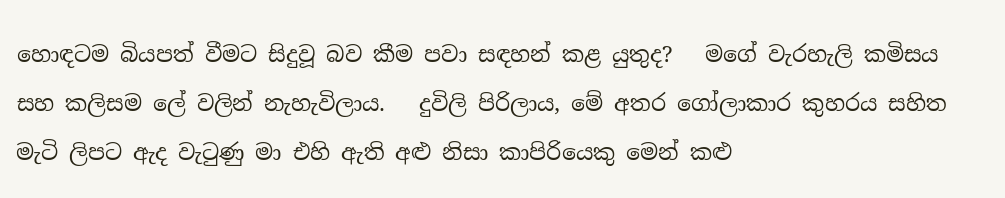හොඳටම බියපත් වීමට සිදුවූ බව කීම පවා සඳහන් කළ යුතුද?   මගේ වැරහැලි කමිසය සහ කලිසම ලේ වලින් නැහැවිලාය.   දුවිලි පිරිලාය, මේ අතර ගෝලාකාර කුහරය සහිත මැටි ලිපට ඇද වැටුණු මා එහි ඇති අළු නිසා කාපිරියෙකු මෙන් කළු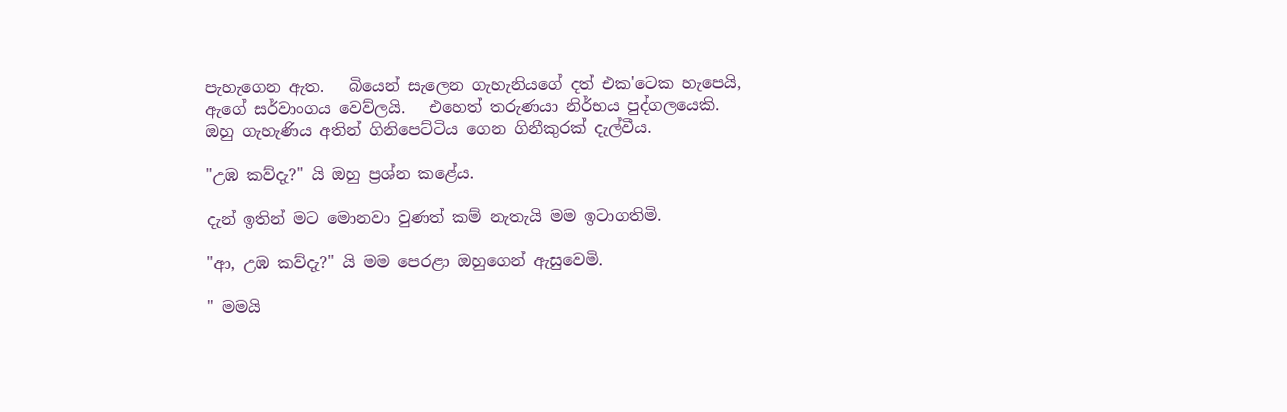පැහැගෙන ඇත.   බියෙන් සැලෙන ගැහැනියගේ දත් එක'ටෙක හැපෙයි, ඇගේ සර්වාංගය වෙව්ලයි.   එහෙත් තරුණයා නිර්භය පුද්ගලයෙකි. ඔහු ගැහැණිය අතින් ගිනිපෙට්ටිය ගෙන ගිනීකුරක් දැල්වීය.

"උඹ කව්දැ?" යි ඔහු ප්‍රශ්න කළේය.

දැන් ඉතින් මට මොනවා වුණත් කම් නැතැයි මම ඉටාගතිමි.

"ආ, උඹ කව්දැ?" යි මම පෙරළා ඔහුගෙන් ඇසුවෙමි.

" මමයි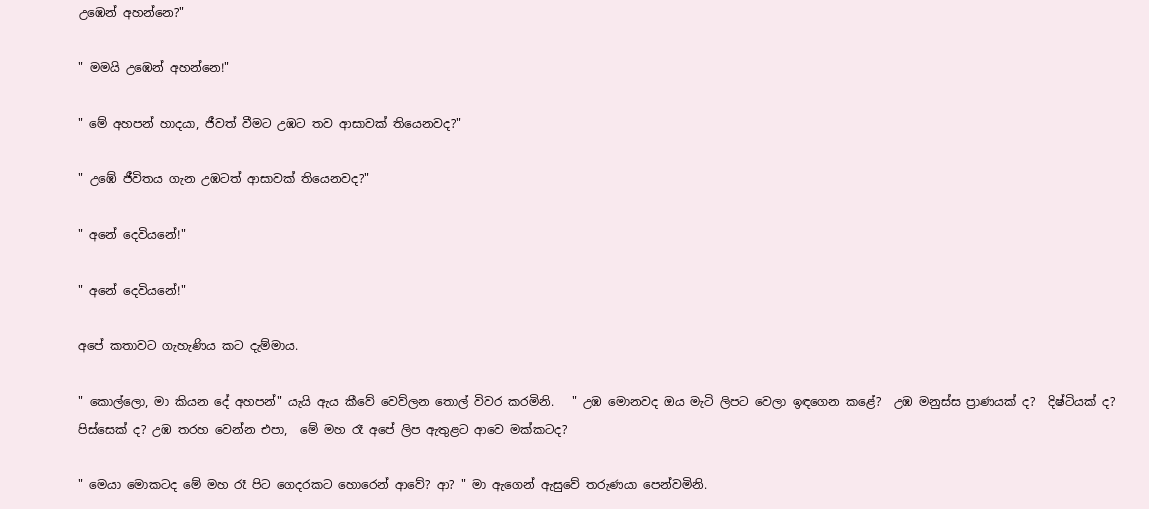උඹෙන් අහන්නෙ?"

" මමයි උඹෙන් අහන්නෙ!"

" මේ අහපන් හාදයා, ජීවත් වීමට උඹට තව ආසාවක් තියෙනවද?"

" උඹේ ජීවිතය ගැන උඹටත් ආසාවක් තියෙනවද?"

" අනේ දෙවියනේ!"

" අනේ දෙවියනේ!"

අපේ කතාවට ගැහැණිය කට දැම්මාය.

" කොල්ලො, මා කියන දේ අහපන්" යැයි ඇය කීවේ වෙව්ලන තොල් විවර කරමිනි.   " උඹ මොනවද ඔය මැටි ලිපට වෙලා ඉඳගෙන කළේ?  උඹ මනුස්ස ප්‍රාණයක් ද?  දිෂ්ටියක් ද?  පිස්සෙක් ද? උඹ තරහ වෙන්න එපා,  මේ මහ රෑ අපේ ලිප ඇතුළට ආවෙ මක්කටද?

" මෙයා මොකටද මේ මහ රෑ පිට ගෙදරකට හොරෙන් ආවේ? ආ? " මා ඇගෙන් ඇසුවේ තරුණයා පෙන්වමිනි.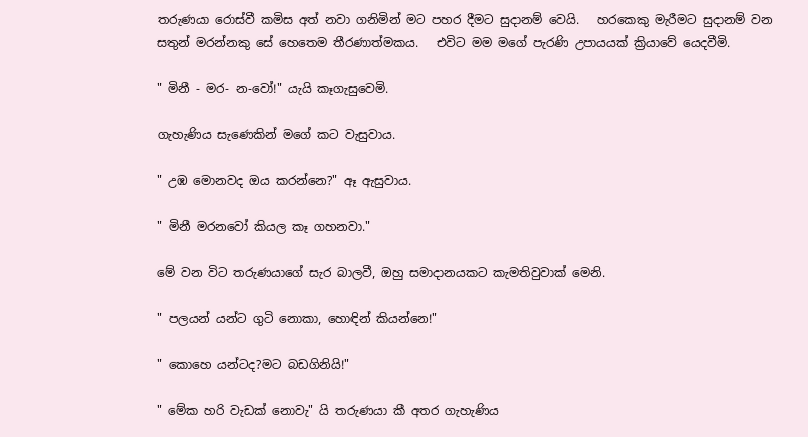තරුණයා රොස්වී කමිස අත් නවා ගනිමින් මට පහර දීමට සුදානම් වෙයි.   හරකෙකු මැරීමට සුදානම් වන සතුන් මරන්නකු සේ හෙතෙම තීරණාත්මකය.   එවිට මම මගේ පැරණි උපායයක් ක්‍රියාවේ යෙදවීමි.

" මිනී - මර- න-වෝ!" යැයි කෑගැසුවෙමි.

ගැහැණිය සැණෙකින් මගේ කට වැසුවාය.

" උඹ මොනවද ඔය කරන්නෙ?" ඈ ඇසුවාය.

" මිනී මරනවෝ කියල කෑ ගහනවා."

මේ වන විට තරුණයාගේ සැර බාලවී, ඔහු සමාදානයකට කැමතිවුවාක් මෙනි.

" පලයන් යන්ට ගුටි නොකා, හොඳින් කියන්නෙ!"

" කොහෙ යන්ටද?මට බඩගිනියි!"

" මේක හරි වැඩක් නොවැ" යි තරුණයා කී අතර ගැහැණිය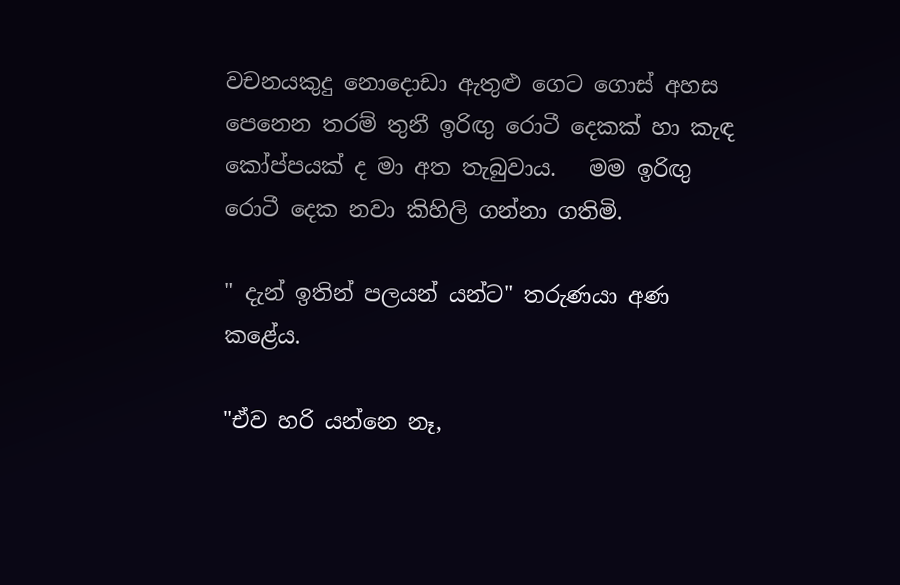වචනයකුදු නොදොඩා ඇතුළු ගෙට ගොස් අහස පෙනෙන තරම් තුනී ඉරිඟු රොටී දෙකක් හා කැඳ කෝප්පයක් ද මා අත තැබුවාය.   මම ඉරිඟු රොටී දෙක නවා කිහිලි ගන්නා ගතිමි.

" දැන් ඉතින් පලයන් යන්ට" තරුණයා අණ කළේය.

"ඒව හරි යන්නෙ නෑ,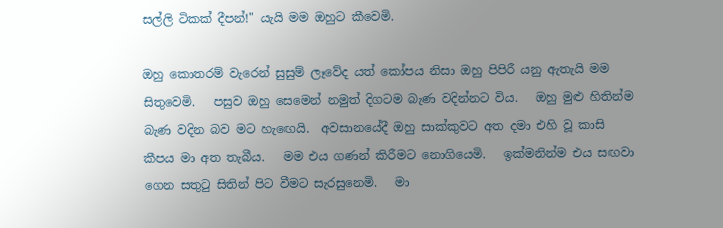සල්ලි ටිකක් දීපන්!" යැයි මම ඔහුට කීවෙමි.

ඔහු කොතරම් වැරෙන් සුසුම් ලෑවේද යත් කෝපය නිසා ඔහු පිපිරී යනු ඇතැයි මම සිතුවෙමි.   පසුව ඔහු සෙමෙන් නමුත් දිගටම බැණ වදින්නට විය.   ඔහු මුළු හිතින්ම බැණ වදින බව මට හැඟෙයි.  අවසානයේදී ඔහු සාක්කුවට අත දමා එහි වූ කාසි කීපය මා අත තැබීය.   මම එය ගණන් කිරීමට නොගියෙමි.   ඉක්මනින්ම එය සඟවා ගෙන සතුටු සිතින් පිට වීමට සැරසුනෙමි.   මා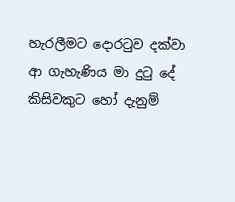හැරලීමට දොරටුව දක්වා ආ ගැහැණිය මා දුටු දේ කිසිවකුට හෝ දැනුම්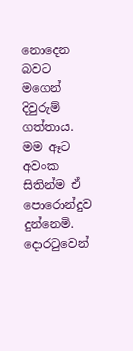නොදෙන බවට මගෙන් දිවුරුම් ගත්තාය.   මම ඈට අවංක සිතින්ම ඒ පොරොන්දුව දුන්නෙමි.   දොරටුවෙන්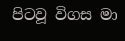පිටවූ විගස මා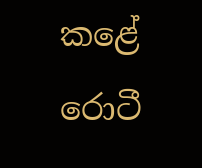කළේ රොටී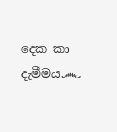දෙක කා දැමීමය෴